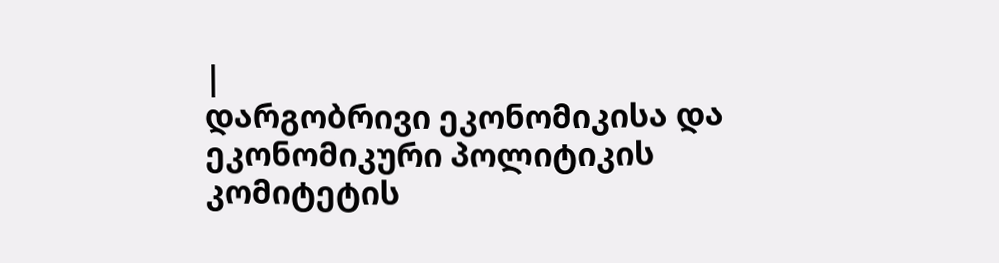|
დარგობრივი ეკონომიკისა და
ეკონომიკური პოლიტიკის
კომიტეტის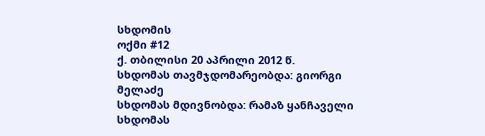სხდომის
ოქმი #12
ქ. თბილისი 20 აპრილი 2012 წ.
სხდომას თავმჯდომარეობდა: გიორგი მელაძე
სხდომას მდივნობდა: რამაზ ყანჩაველი
სხდომას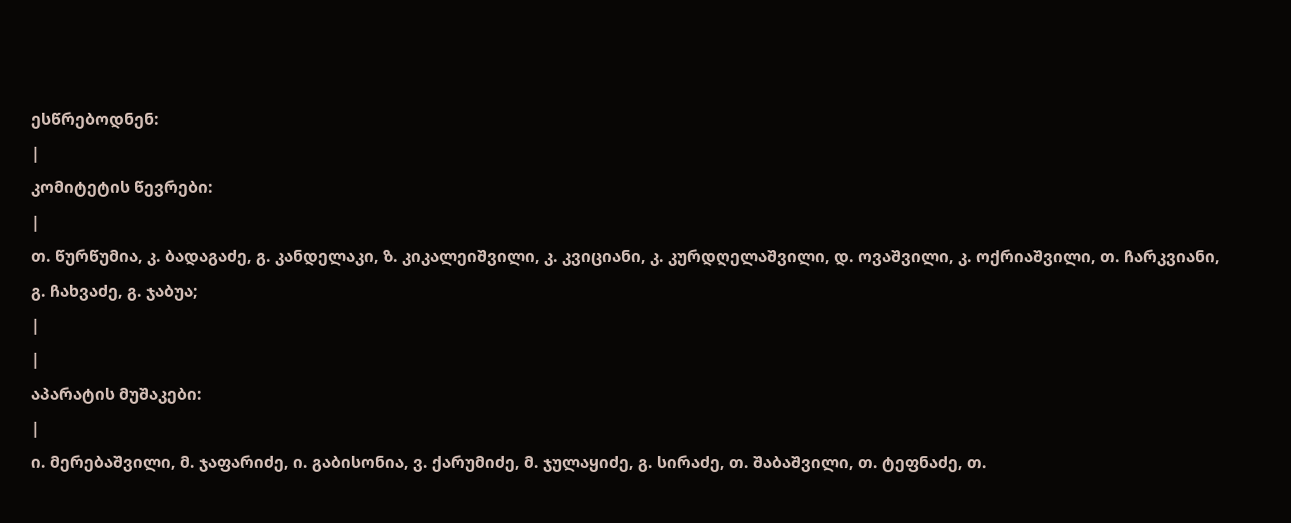ესწრებოდნენ:
|
კომიტეტის წევრები:
|
თ. წურწუმია, კ. ბადაგაძე, გ. კანდელაკი, ზ. კიკალეიშვილი, კ. კვიციანი, კ. კურდღელაშვილი, დ. ოვაშვილი, კ. ოქრიაშვილი, თ. ჩარკვიანი, გ. ჩახვაძე, გ. ჯაბუა;
|
|
აპარატის მუშაკები:
|
ი. მერებაშვილი, მ. ჯაფარიძე, ი. გაბისონია, ვ. ქარუმიძე, მ. ჯულაყიძე, გ. სირაძე, თ. შაბაშვილი, თ. ტეფნაძე, თ.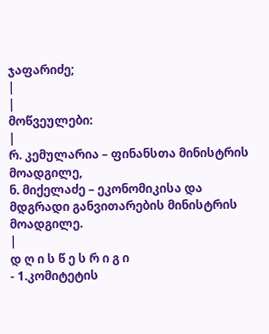ჯაფარიძე;
|
|
მოწვეულები:
|
რ. კემულარია – ფინანსთა მინისტრის მოადგილე,
ნ. მიქელაძე – ეკონომიკისა და მდგრადი განვითარების მინისტრის მოადგილე.
|
დ ღ ი ს წ ე ს რ ი გ ი
- 1.კომიტეტის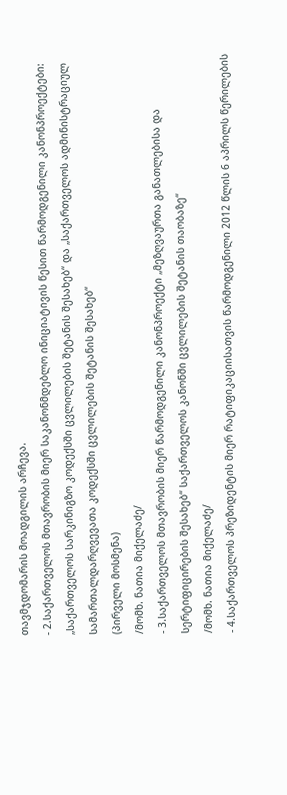თავმჯდომარის მოადგილის არჩევა.
- 2.საქართველოს მთავრობის მიერ საკანონმდებლო ინიციატივის წესით წარმოდგენილი კანონპროექტები: „საქართველოს სარკინიგზო კოდექსში ცვლილების შეტანის შესახებ“ და „საქართველოს ადმინისტრაციულ სამართალდარღვევათა კოდექსში ცვლილების შეტანის შესახებ“
(პირველი მოსმენა)
/მომხ. ნათია მიქელაძე/
- 3.საქართველოს მთავრობის მიერ წარმოდგენილი კანონპროექტი „მეზღვაურთა განათლებისა და სერტიფიცირების შესახებ“ საქართველოს კანონში ცვლილების შეტანის თაობაზე“
/მომხ. ნათია მიქელაძე/
- 4.საქართველოს პრეზიდენტის მიერ რატიფიკაციისათვის წარმოდგენილი 2012 წლის 6 აპრილს წერილების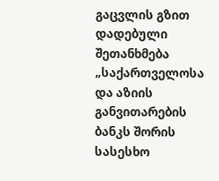გაცვლის გზით დადებული შეთანხმება „საქართველოსა და აზიის განვითარების ბანკს შორის სასესხო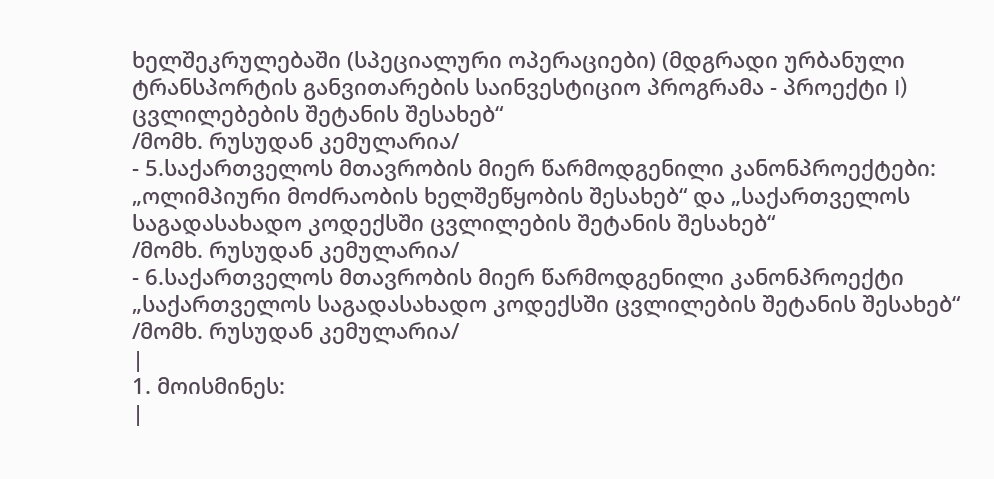ხელშეკრულებაში (სპეციალური ოპერაციები) (მდგრადი ურბანული ტრანსპორტის განვითარების საინვესტიციო პროგრამა - პროექტი I) ცვლილებების შეტანის შესახებ“
/მომხ. რუსუდან კემულარია/
- 5.საქართველოს მთავრობის მიერ წარმოდგენილი კანონპროექტები: „ოლიმპიური მოძრაობის ხელშეწყობის შესახებ“ და „საქართველოს საგადასახადო კოდექსში ცვლილების შეტანის შესახებ“
/მომხ. რუსუდან კემულარია/
- 6.საქართველოს მთავრობის მიერ წარმოდგენილი კანონპროექტი „საქართველოს საგადასახადო კოდექსში ცვლილების შეტანის შესახებ“
/მომხ. რუსუდან კემულარია/
|
1. მოისმინეს:
|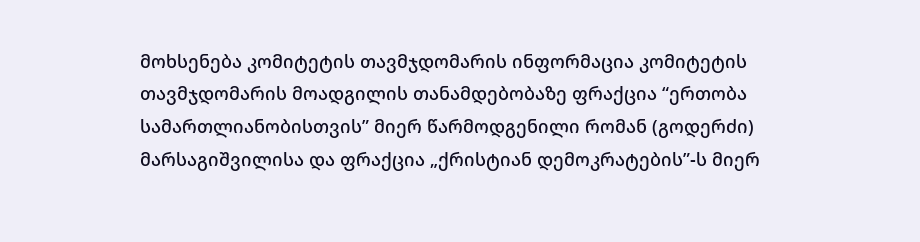მოხსენება კომიტეტის თავმჯდომარის ინფორმაცია კომიტეტის თავმჯდომარის მოადგილის თანამდებობაზე ფრაქცია “ერთობა სამართლიანობისთვის” მიერ წარმოდგენილი რომან (გოდერძი) მარსაგიშვილისა და ფრაქცია „ქრისტიან დემოკრატების”-ს მიერ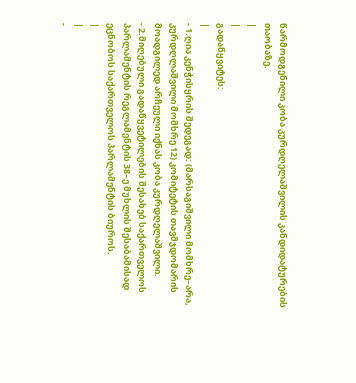წარმოდგენილი კობა კურდღელაშვილის კანდიდატურების თაობაზე.
|
|
გადაწყვიტეს:
|
- 1.ღია კენჭისყრის შედეგად: (მარსაგიშვილი მომხრე–არა, კურდღლაშვილი მომხრე 12) კომიტეტის თავმჯდომარის მოადგილედ არჩეული იქნას კობა კურდღელაშვილი.
- 2.მიღებული გადაწყვეტილების შესახებ საქართველოს პარლამენტის რეგლამენტის 38–ე მუხლის შესაბამისად ეცნობოს საქართველოს პარლამენტის ბიუროს.
|
|
-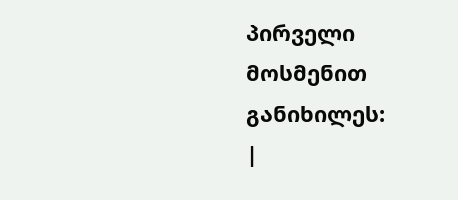პირველი
მოსმენით
განიხილეს:
|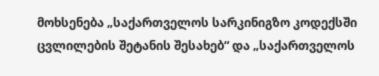მოხსენება „საქართველოს სარკინიგზო კოდექსში ცვლილების შეტანის შესახებ“ და „საქართველოს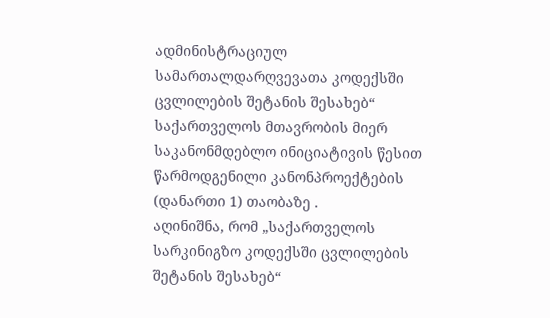ადმინისტრაციულ სამართალდარღვევათა კოდექსში ცვლილების შეტანის შესახებ“ საქართველოს მთავრობის მიერ საკანონმდებლო ინიციატივის წესით წარმოდგენილი კანონპროექტების (დანართი 1) თაობაზე .
აღინიშნა, რომ „საქართველოს სარკინიგზო კოდექსში ცვლილების შეტანის შესახებ“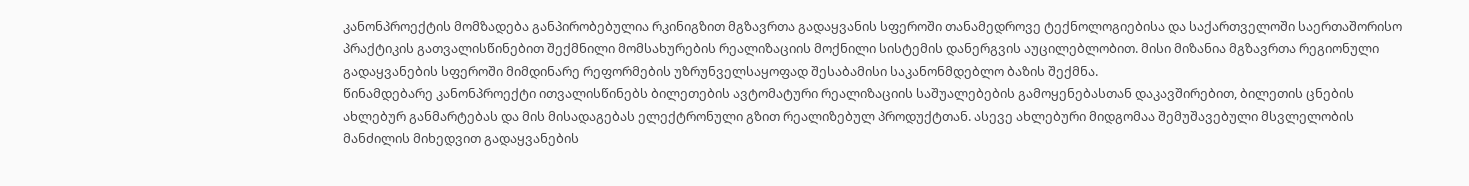კანონპროექტის მომზადება განპირობებულია რკინიგზით მგზავრთა გადაყვანის სფეროში თანამედროვე ტექნოლოგიებისა და საქართველოში საერთაშორისო პრაქტიკის გათვალისწინებით შექმნილი მომსახურების რეალიზაციის მოქნილი სისტემის დანერგვის აუცილებლობით. მისი მიზანია მგზავრთა რეგიონული გადაყვანების სფეროში მიმდინარე რეფორმების უზრუნველსაყოფად შესაბამისი საკანონმდებლო ბაზის შექმნა.
წინამდებარე კანონპროექტი ითვალისწინებს ბილეთების ავტომატური რეალიზაციის საშუალებების გამოყენებასთან დაკავშირებით, ბილეთის ცნების ახლებურ განმარტებას და მის მისადაგებას ელექტრონული გზით რეალიზებულ პროდუქტთან. ასევე ახლებური მიდგომაა შემუშავებული მსვლელობის მანძილის მიხედვით გადაყვანების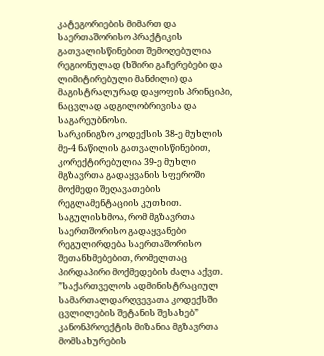კატეგორიების მიმართ და საერთაშორისო პრაქტიკის გათვალისწინებით შემოღებულია რეგიონულად (ხშირი გაჩერებები და ლიმიტირებული მანძილი) და მაგისტრალურად დაყოფის პრინციპი, ნაცვლად ადგილობრივისა და საგარეუბნოსი.
სარკინიგზო კოდექსის 38-ე მუხლის მე-4 ნაწილის გათვალისწინებით, კორექტირებულია 39-ე მუხლი მგზავრთა გადაყვანის სფეროში მოქმედი შეღავათების რეგლამენტაციის კუთხით. საგულისხმოა, რომ მგზავრთა საერთშორისო გადაყვანები რეგულირდება საერთაშორისო შეთანხმებებით, რომელთაც პირდაპირი მოქმედების ძალა აქვთ.
”საქართველოს ადმინისტრაციულ სამართალდარღვევათა კოდექსში ცვლილების შეტანის შესახებ” კანონპროექტის მიზანია მგზავრთა მომსახურების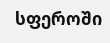სფეროში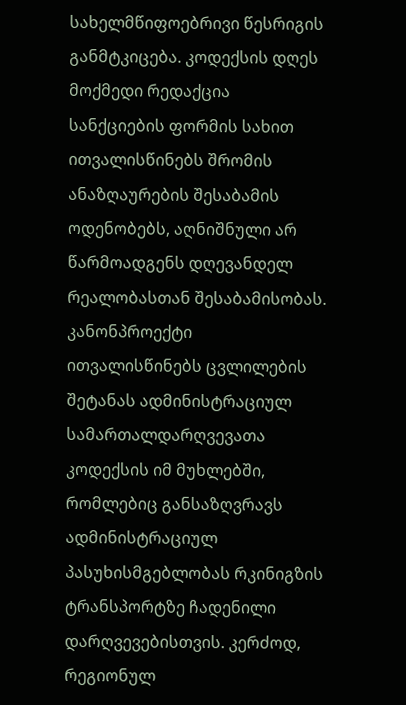სახელმწიფოებრივი წესრიგის განმტკიცება. კოდექსის დღეს მოქმედი რედაქცია სანქციების ფორმის სახით ითვალისწინებს შრომის ანაზღაურების შესაბამის ოდენობებს, აღნიშნული არ წარმოადგენს დღევანდელ რეალობასთან შესაბამისობას.
კანონპროექტი ითვალისწინებს ცვლილების შეტანას ადმინისტრაციულ სამართალდარღვევათა კოდექსის იმ მუხლებში, რომლებიც განსაზღვრავს ადმინისტრაციულ პასუხისმგებლობას რკინიგზის ტრანსპორტზე ჩადენილი დარღვევებისთვის. კერძოდ, რეგიონულ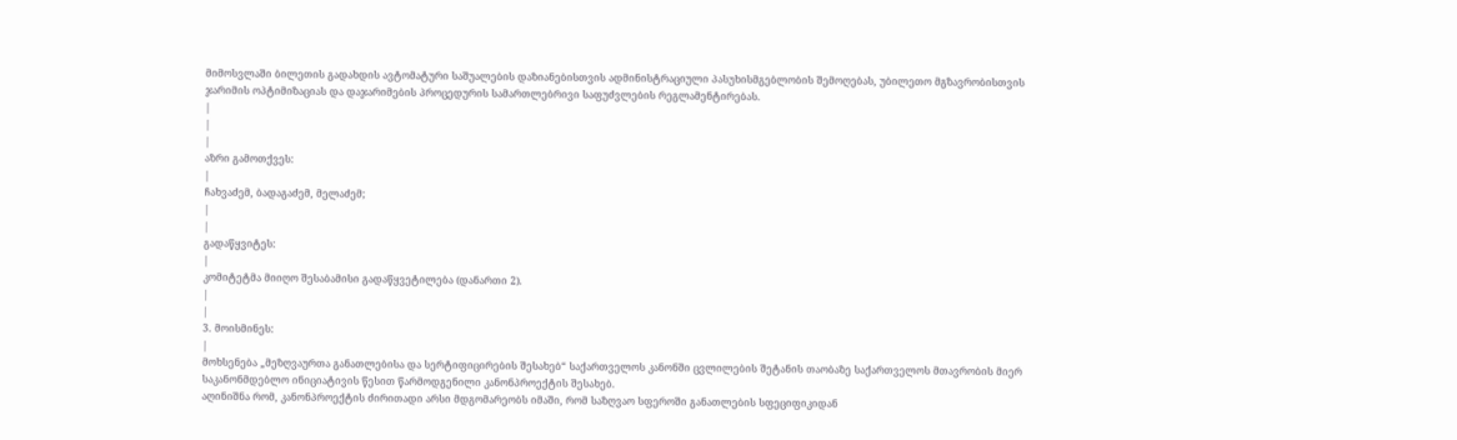მიმოსვლაში ბილეთის გადახდის ავტომატური საშუალების დაზიანებისთვის ადმინისტრაციული პასუხისმგებლობის შემოღებას, უბილეთო მგზავრობისთვის ჯარიმის ოპტიმიზაციას და დაჯარიმების პროცედურის სამართლებრივი საფუძვლების რეგლამენტირებას.
|
|
|
აზრი გამოთქვეს:
|
ჩახვაძემ, ბადაგაძემ, მელაძემ;
|
|
გადაწყვიტეს:
|
კომიტეტმა მიიღო შესაბამისი გადაწყვეტილება (დანართი 2).
|
|
3. მოისმინეს:
|
მოხსენება „მეზღვაურთა განათლებისა და სერტიფიცირების შესახებ“ საქართველოს კანონში ცვლილების შეტანის თაობაზე საქართველოს მთავრობის მიერ საკანონმდებლო ინიციატივის წესით წარმოდგენილი კანონპროექტის შესახებ.
აღინიშნა რომ, კანონპროექტის ძირითადი არსი მდგომარეობს იმაში, რომ საზღვაო სფეროში განათლების სფეციფიკიდან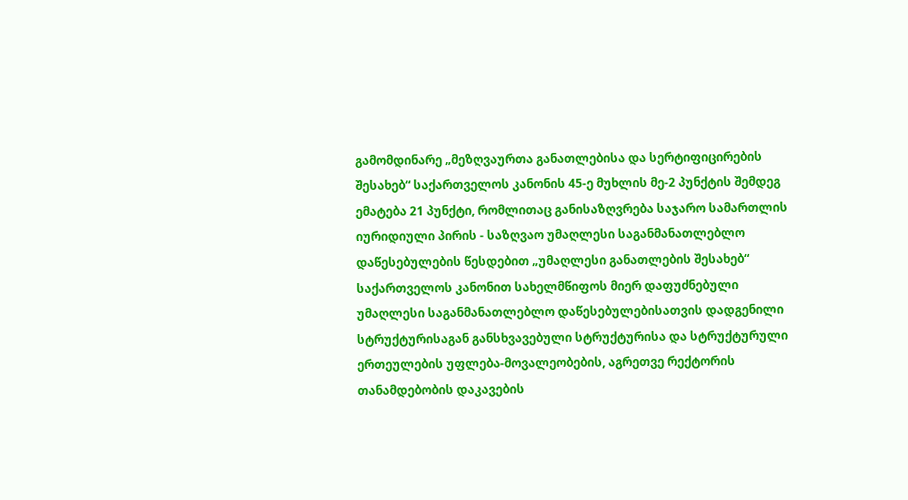გამომდინარე „მეზღვაურთა განათლებისა და სერტიფიცირების შესახებ“ საქართველოს კანონის 45-ე მუხლის მე-2 პუნქტის შემდეგ ემატება 21 პუნქტი, რომლითაც განისაზღვრება საჯარო სამართლის იურიდიული პირის - საზღვაო უმაღლესი საგანმანათლებლო დაწესებულების წესდებით „უმაღლესი განათლების შესახებ“ საქართველოს კანონით სახელმწიფოს მიერ დაფუძნებული უმაღლესი საგანმანათლებლო დაწესებულებისათვის დადგენილი სტრუქტურისაგან განსხვავებული სტრუქტურისა და სტრუქტურული ერთეულების უფლება-მოვალეობების, აგრეთვე რექტორის თანამდებობის დაკავების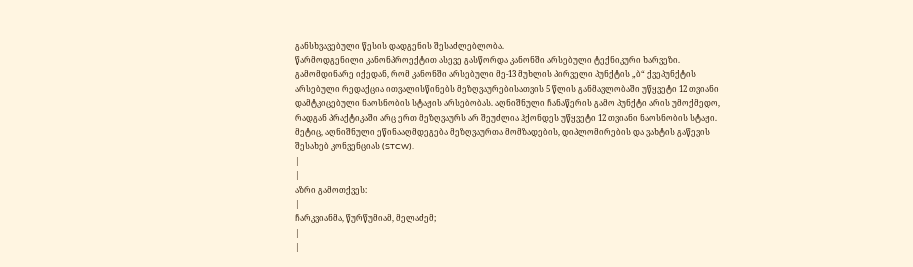განსხვავებული წესის დადგენის შესაძლებლობა.
წარმოდგენილი კანონპროექტით ასევე გასწორდა კანონში არსებული ტექნიკური ხარვეზი. გამომდინარე იქედან, რომ კანონში არსებული მე-13 მუხლის პირველი პუნქტის „ბ“ ქვეპუნქტის არსებული რედაქცია ითვალისწინებს მეზღვაურებისათვის 5 წლის განმავლობაში უწყვეტი 12 თვიანი დამტკიცებული ნაოსნობის სტაჟის არსებობას. აღნიშნული ჩანაწერის გამო პუნქტი არის უმოქმედო, რადგან პრაქტიკაში არც ერთ მეზღვაურს არ შეუძლია ჰქონდეს უწყვეტი 12 თვიანი ნაოსნობის სტაჟი. მეტიც, აღნიშნული ეწინააღმდეგება მეზღვაურთა მომზადების, დიპლომირების და ვახტის გაწევის შესახებ კონვენციას (STCW).
|
|
აზრი გამოთქვეს:
|
ჩარკვიანმა, წურწუმიამ, მელაძემ;
|
|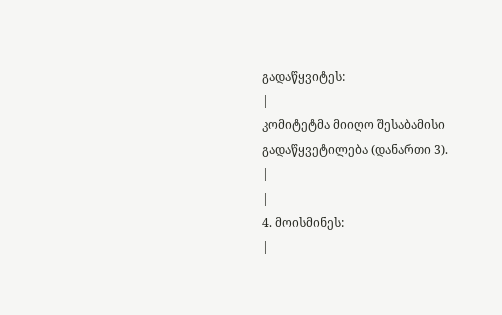გადაწყვიტეს:
|
კომიტეტმა მიიღო შესაბამისი გადაწყვეტილება (დანართი 3).
|
|
4. მოისმინეს:
|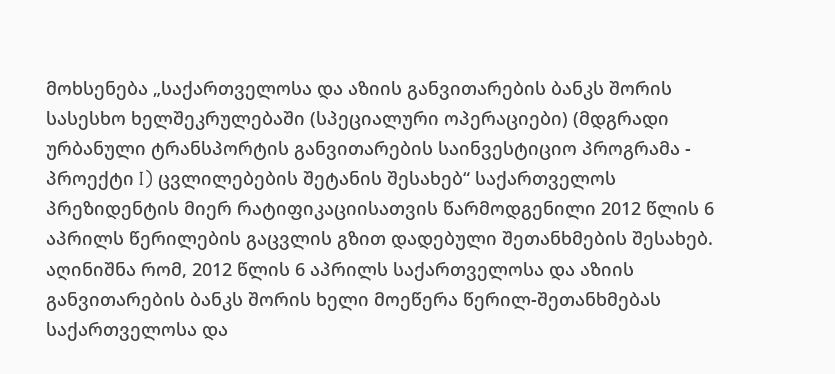მოხსენება „საქართველოსა და აზიის განვითარების ბანკს შორის სასესხო ხელშეკრულებაში (სპეციალური ოპერაციები) (მდგრადი ურბანული ტრანსპორტის განვითარების საინვესტიციო პროგრამა - პროექტი I) ცვლილებების შეტანის შესახებ“ საქართველოს პრეზიდენტის მიერ რატიფიკაციისათვის წარმოდგენილი 2012 წლის 6 აპრილს წერილების გაცვლის გზით დადებული შეთანხმების შესახებ.
აღინიშნა რომ, 2012 წლის 6 აპრილს საქართველოსა და აზიის განვითარების ბანკს შორის ხელი მოეწერა წერილ-შეთანხმებას საქართველოსა და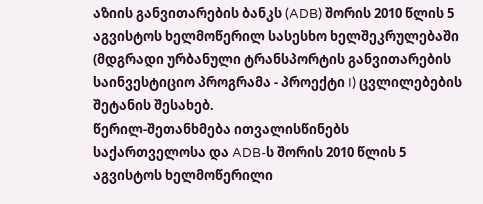აზიის განვითარების ბანკს (ADB) შორის 2010 წლის 5 აგვისტოს ხელმოწერილ სასესხო ხელშეკრულებაში (მდგრადი ურბანული ტრანსპორტის განვითარების საინვესტიციო პროგრამა - პროექტი I) ცვლილებების შეტანის შესახებ.
წერილ-შეთანხმება ითვალისწინებს საქართველოსა და ADB-ს შორის 2010 წლის 5 აგვისტოს ხელმოწერილი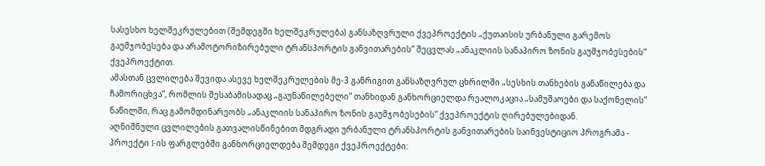სასესხო ხელშეკრულებით (შემდეგში ხელშეკრულება) განსაზღვრული ქვეპროექტის „ქუთაისის ურბანული გარემოს გაუმჯობესება და არამოტორიზირებული ტრანსპორტის განვითარების“ შეცვლას „ანაკლიის სანაპირო ზონის გაუმჯობესების“ ქვეპროექტით.
ამასთან ცვლილება შევიდა ასევე ხელშეკრულების მე-3 განრიგით განსაზღვრულ ცხრილში „სესხის თანხების განაწილება და ჩამორიცხვა“, რომლის შესაბამისადაც „გაუნაწილებელი“ თანხიდან განხორციელდა რეალოკაცია „სამუშაოები და საქონელის“ ნაწილში, რაც გამომდინარეობს „ანაკლიის სანაპირო ზონის გაუმჯობესების“ ქვეპროექტის ღირებულებიდან.
აღნიშნული ცვლილების გათვალისწინებით მდგრადი ურბანული ტრანსპორტის განვითარების საინვესტიციო პროგრამა - პროექტი I-ის ფარგლებში განხორციელდება შემდეგი ქვეპროექტები: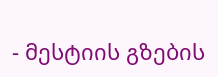- მესტიის გზების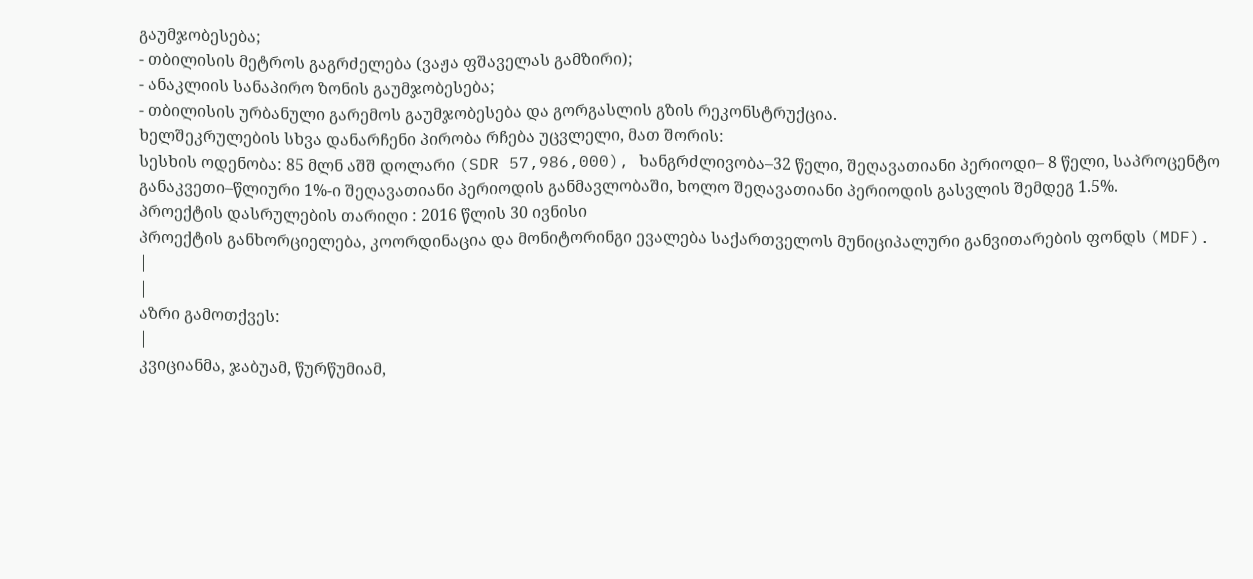გაუმჯობესება;
- თბილისის მეტროს გაგრძელება (ვაჟა ფშაველას გამზირი);
- ანაკლიის სანაპირო ზონის გაუმჯობესება;
- თბილისის ურბანული გარემოს გაუმჯობესება და გორგასლის გზის რეკონსტრუქცია.
ხელშეკრულების სხვა დანარჩენი პირობა რჩება უცვლელი, მათ შორის:
სესხის ოდენობა: 85 მლნ აშშ დოლარი (SDR 57,986,000), ხანგრძლივობა–32 წელი, შეღავათიანი პერიოდი– 8 წელი, საპროცენტო განაკვეთი–წლიური 1%-ი შეღავათიანი პერიოდის განმავლობაში, ხოლო შეღავათიანი პერიოდის გასვლის შემდეგ 1.5%.
პროექტის დასრულების თარიღი : 2016 წლის 30 ივნისი
პროექტის განხორციელება, კოორდინაცია და მონიტორინგი ევალება საქართველოს მუნიციპალური განვითარების ფონდს (MDF).
|
|
აზრი გამოთქვეს:
|
კვიციანმა, ჯაბუამ, წურწუმიამ,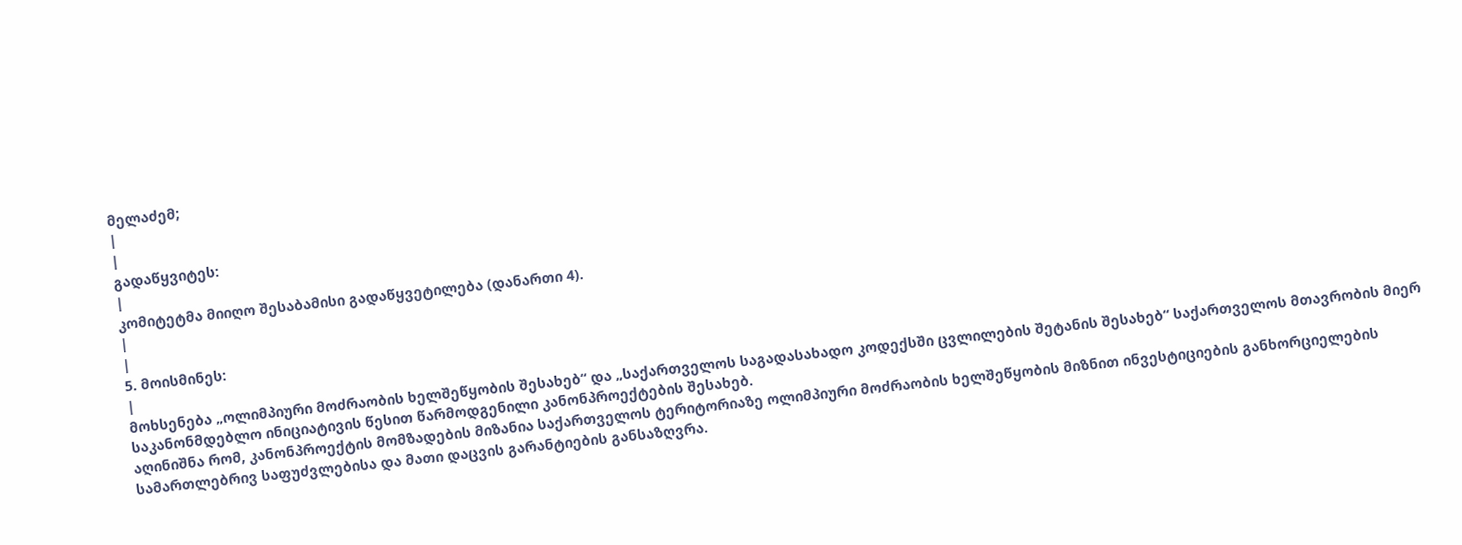მელაძემ;
|
|
გადაწყვიტეს:
|
კომიტეტმა მიიღო შესაბამისი გადაწყვეტილება (დანართი 4).
|
|
5. მოისმინეს:
|
მოხსენება „ოლიმპიური მოძრაობის ხელშეწყობის შესახებ“ და „საქართველოს საგადასახადო კოდექსში ცვლილების შეტანის შესახებ“ საქართველოს მთავრობის მიერ საკანონმდებლო ინიციატივის წესით წარმოდგენილი კანონპროექტების შესახებ.
აღინიშნა რომ, კანონპროექტის მომზადების მიზანია საქართველოს ტერიტორიაზე ოლიმპიური მოძრაობის ხელშეწყობის მიზნით ინვესტიციების განხორციელების სამართლებრივ საფუძვლებისა და მათი დაცვის გარანტიების განსაზღვრა.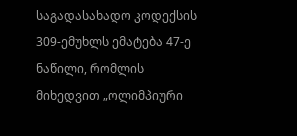საგადასახადო კოდექსის 309-ემუხლს ემატება 47-ე ნაწილი, რომლის მიხედვით „ოლიმპიური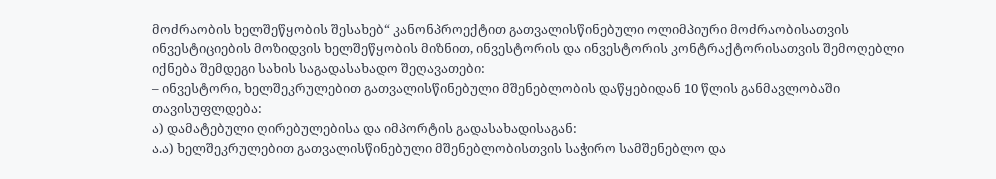მოძრაობის ხელშეწყობის შესახებ“ კანონპროექტით გათვალისწინებული ოლიმპიური მოძრაობისათვის ინვესტიციების მოზიდვის ხელშეწყობის მიზნით, ინვესტორის და ინვესტორის კონტრაქტორისათვის შემოღებლი იქნება შემდეგი სახის საგადასახადო შეღავათები:
– ინვესტორი, ხელშეკრულებით გათვალისწინებული მშენებლობის დაწყებიდან 10 წლის განმავლობაში თავისუფლდება:
ა) დამატებული ღირებულებისა და იმპორტის გადასახადისაგან:
ა.ა) ხელშეკრულებით გათვალისწინებული მშენებლობისთვის საჭირო სამშენებლო და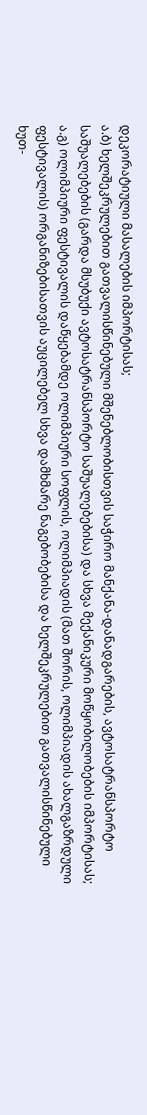დეკორატიული მასალების იმპორტისას;
ა.ბ) ხელშეკრულებით გათვალისწინებული მშენებლობისთვის საჭირო მანქანა-დანადგარების, ავტოსატრანსპორტო საშუალებების (გარდა მსუბუქი ავტოსატრანსპორტო საშუალებებისა) და სხვა მექანიკური მოწყობილობების იმპორტისას;
ა.გ) ოლიმპიური ფესტივალის დაწყებამდე ოლიმპიური სოფლის, ოლიმპიადის (მათ შორის, ოლიმპიადის ახალგაზრდული ფესტივალის) ორგანიზებისათვის აუცილებელ სხვა დამხმარე ნაგებობებისა და ხელშეკრულებით გათვალისწინებული ხუთ-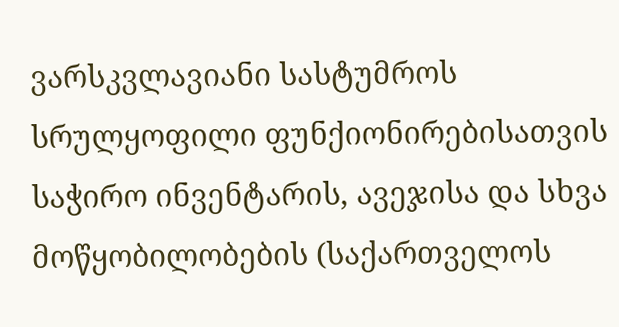ვარსკვლავიანი სასტუმროს სრულყოფილი ფუნქიონირებისათვის საჭირო ინვენტარის, ავეჯისა და სხვა მოწყობილობების (საქართველოს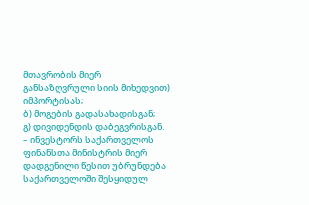მთავრობის მიერ განსაზღვრული სიის მიხედვით) იმპორტისას;
ბ) მოგების გადასახადისგან;
გ) დივიდენდის დაბეგვრისგან.
– ინვესტორს საქართველოს ფინანსთა მინისტრის მიერ დადგენილი წესით უბრუნდება საქართველოში შესყიდულ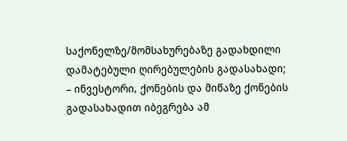საქონელზე/მომსახურებაზე გადახდილი დამატებული ღირებულების გადასახადი;
– ინვესტორი, ქონების და მიწაზე ქონების გადასახადით იბეგრება ამ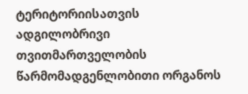ტერიტორიისათვის ადგილობრივი თვითმართველობის წარმომადგენლობითი ორგანოს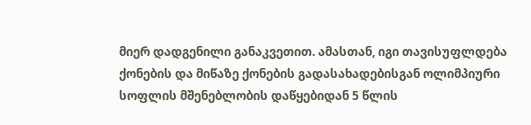მიერ დადგენილი განაკვეთით. ამასთან, იგი თავისუფლდება ქონების და მიწაზე ქონების გადასახადებისგან ოლიმპიური სოფლის მშენებლობის დაწყებიდან 5 წლის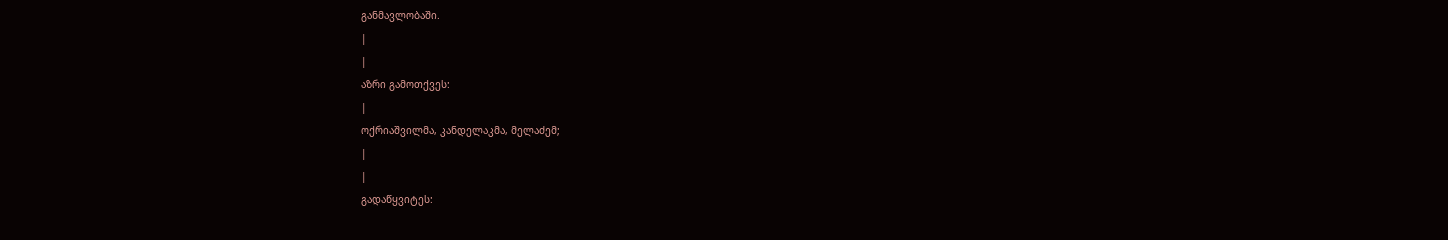განმავლობაში.
|
|
აზრი გამოთქვეს:
|
ოქრიაშვილმა, კანდელაკმა, მელაძემ;
|
|
გადაწყვიტეს: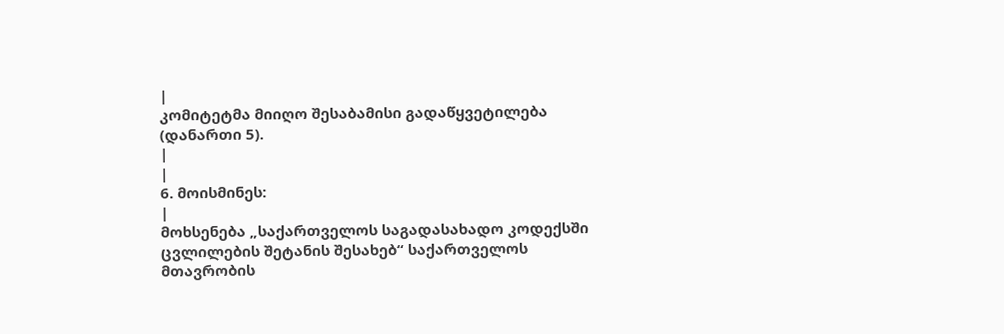|
კომიტეტმა მიიღო შესაბამისი გადაწყვეტილება (დანართი 5).
|
|
6. მოისმინეს:
|
მოხსენება „საქართველოს საგადასახადო კოდექსში ცვლილების შეტანის შესახებ“ საქართველოს მთავრობის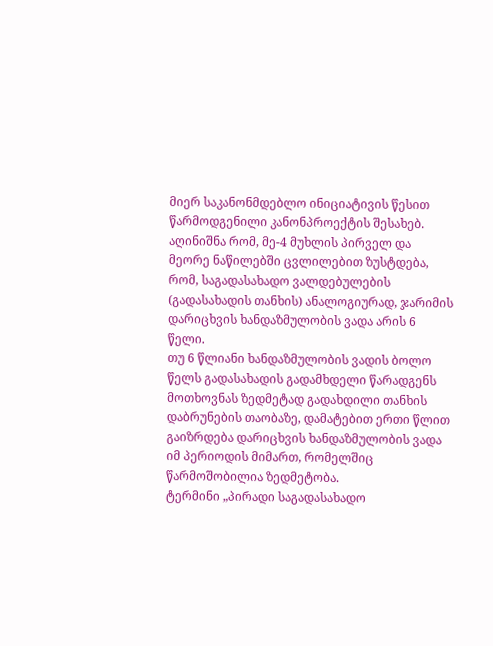მიერ საკანონმდებლო ინიციატივის წესით წარმოდგენილი კანონპროექტის შესახებ.
აღინიშნა რომ, მე-4 მუხლის პირველ და მეორე ნაწილებში ცვლილებით ზუსტდება, რომ, საგადასახადო ვალდებულების (გადასახადის თანხის) ანალოგიურად, ჯარიმის დარიცხვის ხანდაზმულობის ვადა არის 6 წელი.
თუ 6 წლიანი ხანდაზმულობის ვადის ბოლო წელს გადასახადის გადამხდელი წარადგენს მოთხოვნას ზედმეტად გადახდილი თანხის დაბრუნების თაობაზე, დამატებით ერთი წლით გაიზრდება დარიცხვის ხანდაზმულობის ვადა იმ პერიოდის მიმართ, რომელშიც წარმოშობილია ზედმეტობა.
ტერმინი „პირადი საგადასახადო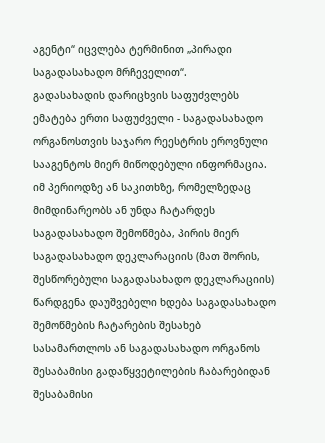აგენტი“ იცვლება ტერმინით „პირადი საგადასახადო მრჩეველით“.
გადასახადის დარიცხვის საფუძვლებს ემატება ერთი საფუძველი - საგადასახადო ორგანოსთვის საჯარო რეესტრის ეროვნული სააგენტოს მიერ მიწოდებული ინფორმაცია.
იმ პერიოდზე ან საკითხზე, რომელზედაც მიმდინარეობს ან უნდა ჩატარდეს საგადასახადო შემოწმება, პირის მიერ საგადასახადო დეკლარაციის (მათ შორის, შესწორებული საგადასახადო დეკლარაციის) წარდგენა დაუშვებელი ხდება საგადასახადო შემოწმების ჩატარების შესახებ სასამართლოს ან საგადასახადო ორგანოს შესაბამისი გადაწყვეტილების ჩაბარებიდან შესაბამისი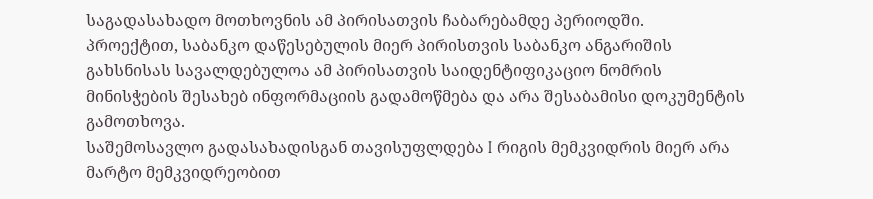საგადასახადო მოთხოვნის ამ პირისათვის ჩაბარებამდე პერიოდში.
პროექტით, საბანკო დაწესებულის მიერ პირისთვის საბანკო ანგარიშის გახსნისას სავალდებულოა ამ პირისათვის საიდენტიფიკაციო ნომრის მინისჭების შესახებ ინფორმაციის გადამოწმება და არა შესაბამისი დოკუმენტის გამოთხოვა.
საშემოსავლო გადასახადისგან თავისუფლდება I რიგის მემკვიდრის მიერ არა მარტო მემკვიდრეობით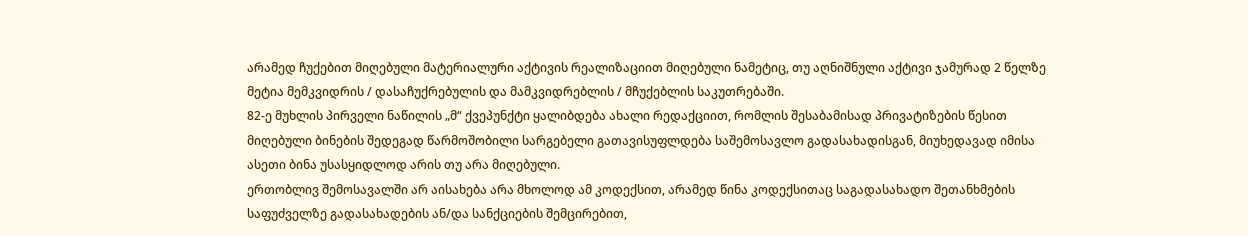არამედ ჩუქებით მიღებული მატერიალური აქტივის რეალიზაციით მიღებული ნამეტიც, თუ აღნიშნული აქტივი ჯამურად 2 წელზე მეტია მემკვიდრის / დასაჩუქრებულის და მამკვიდრებლის / მჩუქებლის საკუთრებაში.
82-ე მუხლის პირველი ნაწილის „მ“ ქვეპუნქტი ყალიბდება ახალი რედაქციით, რომლის შესაბამისად პრივატიზების წესით მიღებული ბინების შედეგად წარმოშობილი სარგებელი გათავისუფლდება საშემოსავლო გადასახადისგან, მიუხედავად იმისა ასეთი ბინა უსასყიდლოდ არის თუ არა მიღებული.
ერთობლივ შემოსავალში არ აისახება არა მხოლოდ ამ კოდექსით, არამედ წინა კოდექსითაც საგადასახადო შეთანხმების საფუძველზე გადასახადების ან/და სანქციების შემცირებით,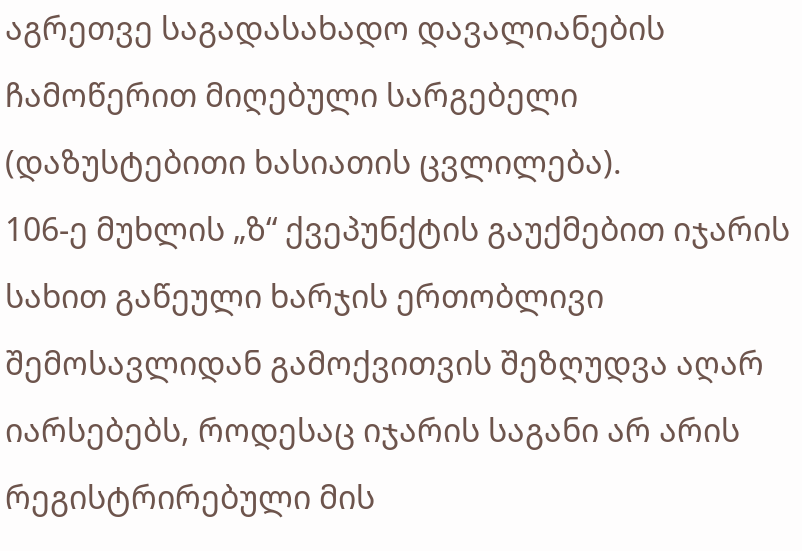აგრეთვე საგადასახადო დავალიანების ჩამოწერით მიღებული სარგებელი (დაზუსტებითი ხასიათის ცვლილება).
106-ე მუხლის „ზ“ ქვეპუნქტის გაუქმებით იჯარის სახით გაწეული ხარჯის ერთობლივი შემოსავლიდან გამოქვითვის შეზღუდვა აღარ იარსებებს, როდესაც იჯარის საგანი არ არის რეგისტრირებული მის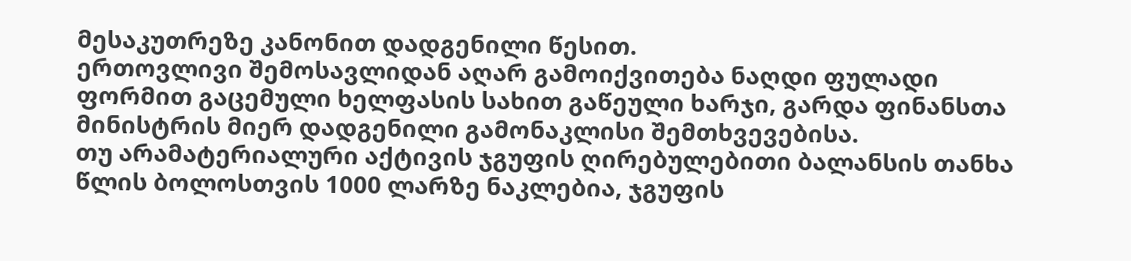მესაკუთრეზე კანონით დადგენილი წესით.
ერთოვლივი შემოსავლიდან აღარ გამოიქვითება ნაღდი ფულადი ფორმით გაცემული ხელფასის სახით გაწეული ხარჯი, გარდა ფინანსთა მინისტრის მიერ დადგენილი გამონაკლისი შემთხვევებისა.
თუ არამატერიალური აქტივის ჯგუფის ღირებულებითი ბალანსის თანხა წლის ბოლოსთვის 1000 ლარზე ნაკლებია, ჯგუფის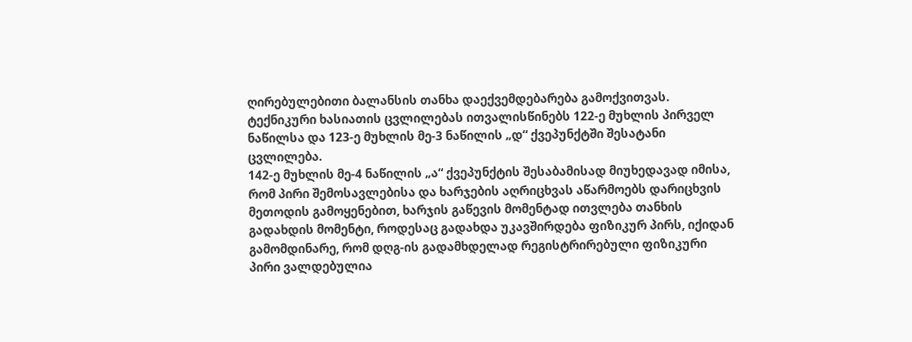ღირებულებითი ბალანსის თანხა დაექვემდებარება გამოქვითვას.
ტექნიკური ხასიათის ცვლილებას ითვალისწინებს 122-ე მუხლის პირველ ნაწილსა და 123-ე მუხლის მე-3 ნაწილის „დ“ ქვეპუნქტში შესატანი ცვლილება.
142-ე მუხლის მე-4 ნაწილის „ა“ ქვეპუნქტის შესაბამისად მიუხედავად იმისა, რომ პირი შემოსავლებისა და ხარჯების აღრიცხვას აწარმოებს დარიცხვის მეთოდის გამოყენებით, ხარჯის გაწევის მომენტად ითვლება თანხის გადახდის მომენტი, როდესაც გადახდა უკავშირდება ფიზიკურ პირს, იქიდან გამომდინარე, რომ დღგ-ის გადამხდელად რეგისტრირებული ფიზიკური პირი ვალდებულია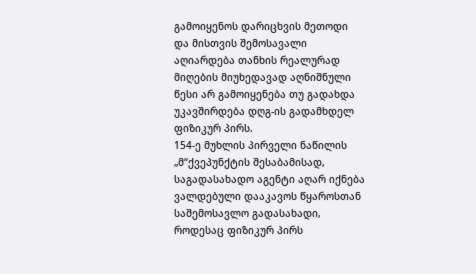გამოიყენოს დარიცხვის მეთოდი და მისთვის შემოსავალი აღიარდება თანხის რეალურად მიღების მიუხედავად აღნიშნული წესი არ გამოიყენება თუ გადახდა უკავშირდება დღგ-ის გადამხდელ ფიზიკურ პირს.
154-ე მუხლის პირველი ნაწილის „მ“ქვეპუნქტის შესაბამისად, საგადასახადო აგენტი აღარ იქნება ვალდებული დააკავოს წყაროსთან საშემოსავლო გადასახადი, როდესაც ფიზიკურ პირს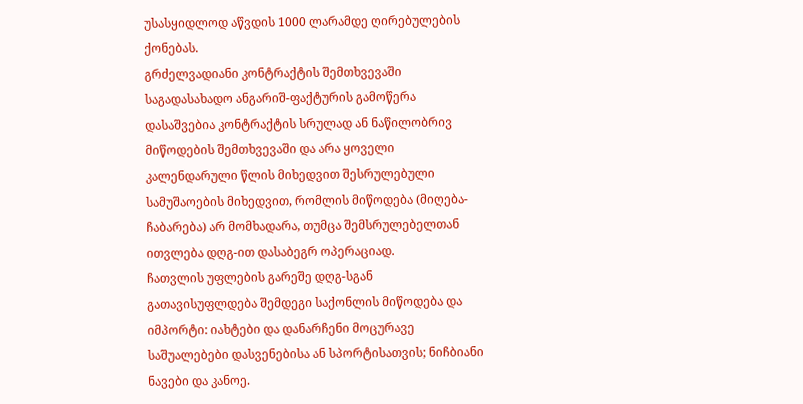უსასყიდლოდ აწვდის 1000 ლარამდე ღირებულების ქონებას.
გრძელვადიანი კონტრაქტის შემთხვევაში საგადასახადო ანგარიშ-ფაქტურის გამოწერა დასაშვებია კონტრაქტის სრულად ან ნაწილობრივ მიწოდების შემთხვევაში და არა ყოველი კალენდარული წლის მიხედვით შესრულებული სამუშაოების მიხედვით, რომლის მიწოდება (მიღება-ჩაბარება) არ მომხადარა, თუმცა შემსრულებელთან ითვლება დღგ-ით დასაბეგრ ოპერაციად.
ჩათვლის უფლების გარეშე დღგ-სგან გათავისუფლდება შემდეგი საქონლის მიწოდება და იმპორტი: იახტები და დანარჩენი მოცურავე საშუალებები დასვენებისა ან სპორტისათვის; ნიჩბიანი ნავები და კანოე.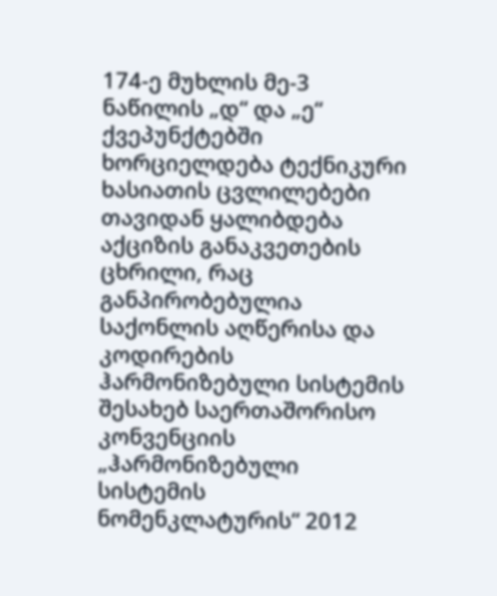174-ე მუხლის მე-3 ნაწილის „დ“ და „ე“ ქვეპუნქტებში ხორციელდება ტექნიკური ხასიათის ცვლილებები
თავიდან ყალიბდება აქციზის განაკვეთების ცხრილი, რაც განპირობებულია საქონლის აღწერისა და კოდირების ჰარმონიზებული სისტემის შესახებ საერთაშორისო კონვენციის „ჰარმონიზებული სისტემის ნომენკლატურის“ 2012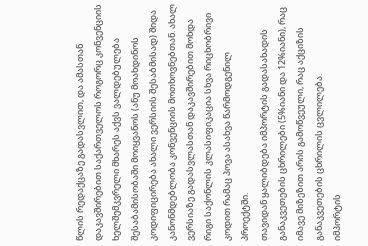წლის რედაქცაზე გადასვლით, და ამასთან დაკავშირებით საქართველოს როგორც კონვენციის ხელშემკვრელი მხარეს აქვს ვალდებულება შესაბამისობაში მოიყვანოს (ანუ მოახდინოს კოდიფიცირება ახალი ვერსიის შესაბმისად) შიდა კანონმდებლობა კონვენციის მოთხოვნებთან. ახალ ვერსიაზე გადასვლასთან დაკავშირებით მოხდა რიგი საქონლის კლასიფიკაცია სხვა რიცხობრივი კოდით რამაც პოვა ასახვა წარმოდგენილ პროექტში.
თავიდან ყალიბდება იმპორტის გადასახადის განაკვეთების ცხრილები (5%იანი და 12%იანი), რაც იმავე მიზეზით არის გამოწვეული, რაც აქციზის განაკვეთების ცხრილის ცვლილება.
იმპორტის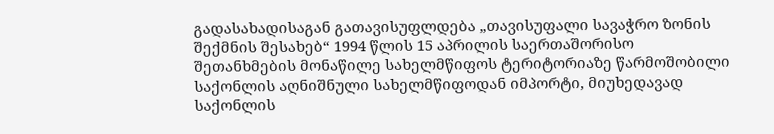გადასახადისაგან გათავისუფლდება „თავისუფალი სავაჭრო ზონის შექმნის შესახებ“ 1994 წლის 15 აპრილის საერთაშორისო შეთანხმების მონაწილე სახელმწიფოს ტერიტორიაზე წარმოშობილი საქონლის აღნიშნული სახელმწიფოდან იმპორტი, მიუხედავად საქონლის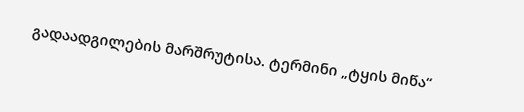გადაადგილების მარშრუტისა. ტერმინი „ტყის მიწა“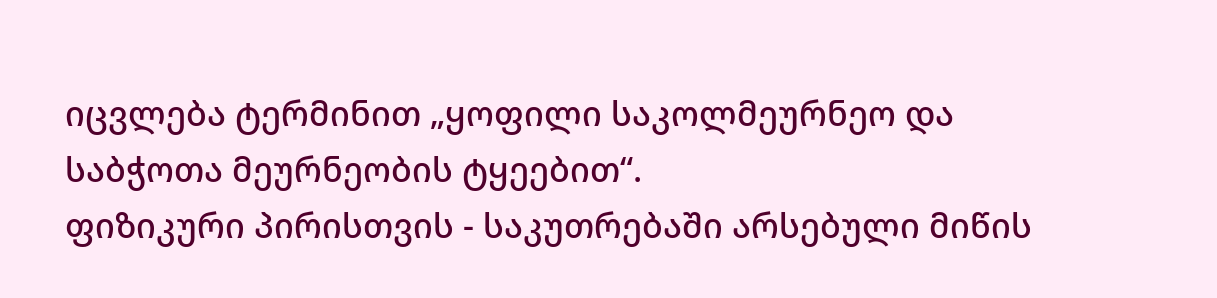იცვლება ტერმინით „ყოფილი საკოლმეურნეო და საბჭოთა მეურნეობის ტყეებით“.
ფიზიკური პირისთვის - საკუთრებაში არსებული მიწის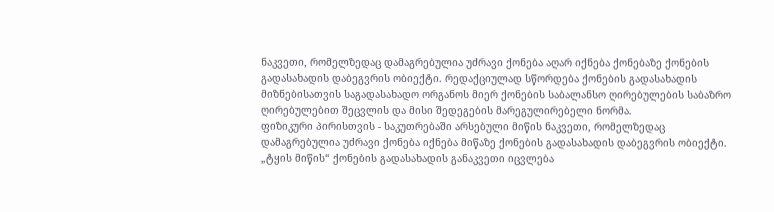ნაკვეთი, რომელზედაც დამაგრებულია უძრავი ქონება აღარ იქნება ქონებაზე ქონების გადასახადის დაბეგვრის ობიექტი. რედაქციულად სწორდება ქონების გადასახადის მიზნებისათვის საგადასახადო ორგანოს მიერ ქონების საბალანსო ღირებულების საბაზრო ღირებულებით შეცვლის და მისი შედეგების მარეგულირებელი ნორმა.
ფიზიკური პირისთვის - საკუთრებაში არსებული მიწის ნაკვეთი, რომელზედაც დამაგრებულია უძრავი ქონება იქნება მიწაზე ქონების გადასახადის დაბეგვრის ობიექტი.
„ტყის მიწის“ ქონების გადასახადის განაკვეთი იცვლება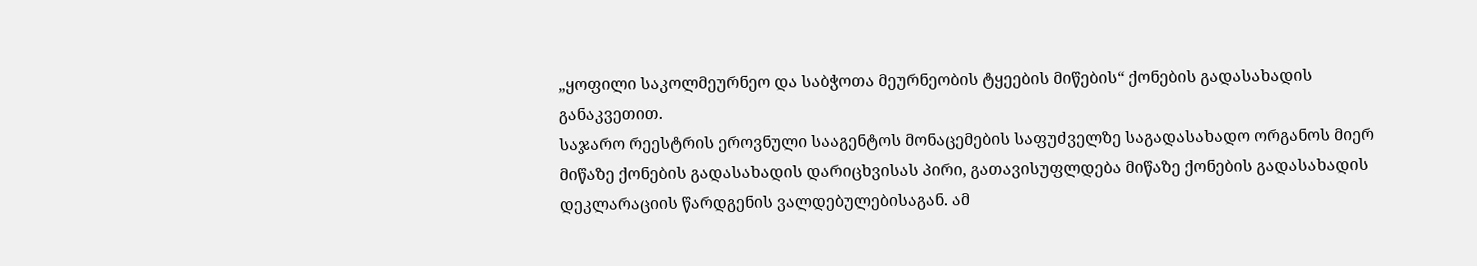„ყოფილი საკოლმეურნეო და საბჭოთა მეურნეობის ტყეების მიწების“ ქონების გადასახადის განაკვეთით.
საჯარო რეესტრის ეროვნული სააგენტოს მონაცემების საფუძველზე საგადასახადო ორგანოს მიერ მიწაზე ქონების გადასახადის დარიცხვისას პირი, გათავისუფლდება მიწაზე ქონების გადასახადის დეკლარაციის წარდგენის ვალდებულებისაგან. ამ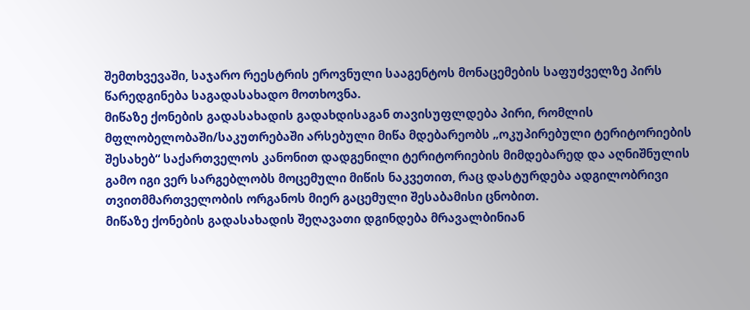შემთხვევაში, საჯარო რეესტრის ეროვნული სააგენტოს მონაცემების საფუძველზე პირს წარედგინება საგადასახადო მოთხოვნა.
მიწაზე ქონების გადასახადის გადახდისაგან თავისუფლდება პირი, რომლის მფლობელობაში/საკუთრებაში არსებული მიწა მდებარეობს „ოკუპირებული ტერიტორიების შესახებ“ საქართველოს კანონით დადგენილი ტერიტორიების მიმდებარედ და აღნიშნულის გამო იგი ვერ სარგებლობს მოცემული მიწის ნაკვეთით, რაც დასტურდება ადგილობრივი თვითმმართველობის ორგანოს მიერ გაცემული შესაბამისი ცნობით.
მიწაზე ქონების გადასახადის შეღავათი დგინდება მრავალბინიან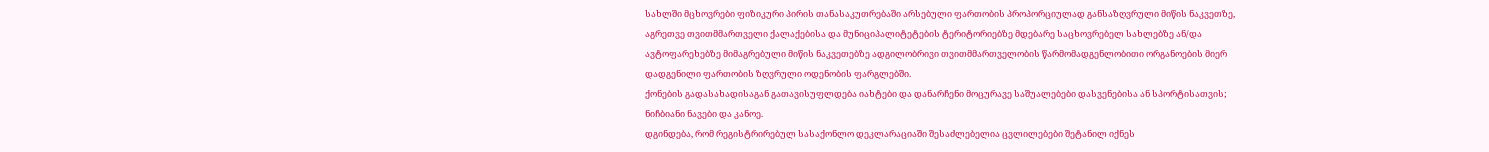სახლში მცხოვრები ფიზიკური პირის თანასაკუთრებაში არსებული ფართობის პროპორციულად განსაზღვრული მიწის ნაკვეთზე, აგრეთვე თვითმმართველი ქალაქებისა და მუნიციპალიტეტების ტერიტორიებზე მდებარე საცხოვრებელ სახლებზე ან/და ავტოფარეხებზე მიმაგრებული მიწის ნაკვეთებზე ადგილობრივი თვითმმართველობის წარმომადგენლობითი ორგანოების მიერ დადგენილი ფართობის ზღვრული ოდენობის ფარგლებში.
ქონების გადასახადისაგან გათავისუფლდება იახტები და დანარჩენი მოცურავე საშუალებები დასვენებისა ან სპორტისათვის; ნიჩბიანი ნავები და კანოე.
დგინდება, რომ რეგისტრირებულ სასაქონლო დეკლარაციაში შესაძლებელია ცვლილებები შეტანილ იქნეს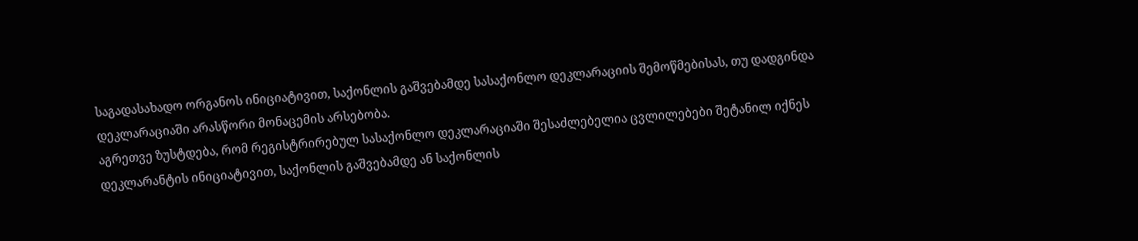საგადასახადო ორგანოს ინიციატივით, საქონლის გაშვებამდე სასაქონლო დეკლარაციის შემოწმებისას, თუ დადგინდა დეკლარაციაში არასწორი მონაცემის არსებობა.
აგრეთვე ზუსტდება, რომ რეგისტრირებულ სასაქონლო დეკლარაციაში შესაძლებელია ცვლილებები შეტანილ იქნეს დეკლარანტის ინიციატივით, საქონლის გაშვებამდე ან საქონლის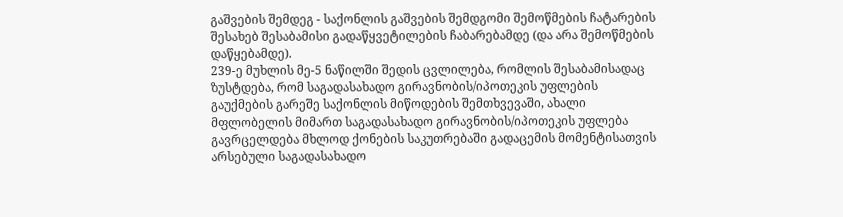გაშვების შემდეგ - საქონლის გაშვების შემდგომი შემოწმების ჩატარების შესახებ შესაბამისი გადაწყვეტილების ჩაბარებამდე (და არა შემოწმების დაწყებამდე).
239-ე მუხლის მე-5 ნაწილში შედის ცვლილება, რომლის შესაბამისადაც ზუსტდება, რომ საგადასახადო გირავნობის/იპოთეკის უფლების გაუქმების გარეშე საქონლის მიწოდების შემთხვევაში, ახალი მფლობელის მიმართ საგადასახადო გირავნობის/იპოთეკის უფლება გავრცელდება მხლოდ ქონების საკუთრებაში გადაცემის მომენტისათვის არსებული საგადასახადო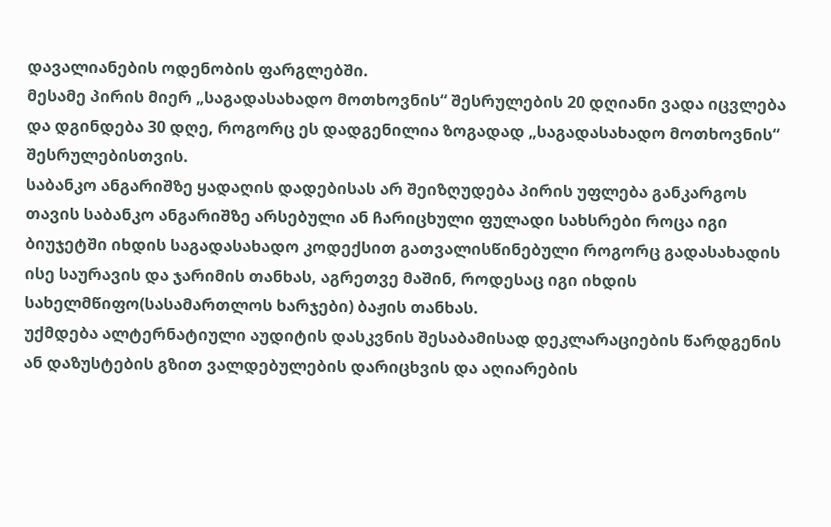დავალიანების ოდენობის ფარგლებში.
მესამე პირის მიერ „საგადასახადო მოთხოვნის“ შესრულების 20 დღიანი ვადა იცვლება და დგინდება 30 დღე, როგორც ეს დადგენილია ზოგადად „საგადასახადო მოთხოვნის“ შესრულებისთვის.
საბანკო ანგარიშზე ყადაღის დადებისას არ შეიზღუდება პირის უფლება განკარგოს თავის საბანკო ანგარიშზე არსებული ან ჩარიცხული ფულადი სახსრები როცა იგი ბიუჯეტში იხდის საგადასახადო კოდექსით გათვალისწინებული როგორც გადასახადის ისე საურავის და ჯარიმის თანხას, აგრეთვე მაშინ, როდესაც იგი იხდის სახელმწიფო(სასამართლოს ხარჯები) ბაჟის თანხას.
უქმდება ალტერნატიული აუდიტის დასკვნის შესაბამისად დეკლარაციების წარდგენის ან დაზუსტების გზით ვალდებულების დარიცხვის და აღიარების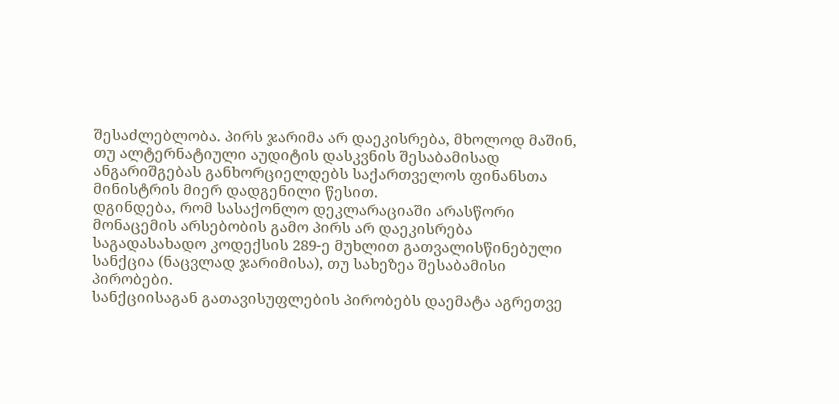შესაძლებლობა. პირს ჯარიმა არ დაეკისრება, მხოლოდ მაშინ, თუ ალტერნატიული აუდიტის დასკვნის შესაბამისად ანგარიშგებას განხორციელდებს საქართველოს ფინანსთა მინისტრის მიერ დადგენილი წესით.
დგინდება, რომ სასაქონლო დეკლარაციაში არასწორი მონაცემის არსებობის გამო პირს არ დაეკისრება საგადასახადო კოდექსის 289-ე მუხლით გათვალისწინებული სანქცია (ნაცვლად ჯარიმისა), თუ სახეზეა შესაბამისი პირობები.
სანქციისაგან გათავისუფლების პირობებს დაემატა აგრეთვე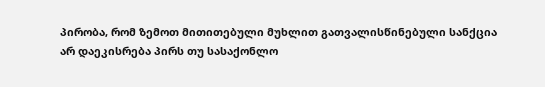პირობა, რომ ზემოთ მითითებული მუხლით გათვალისწინებული სანქცია არ დაეკისრება პირს თუ სასაქონლო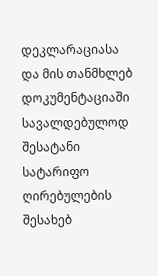დეკლარაციასა და მის თანმხლებ დოკუმენტაციაში სავალდებულოდ შესატანი სატარიფო ღირებულების შესახებ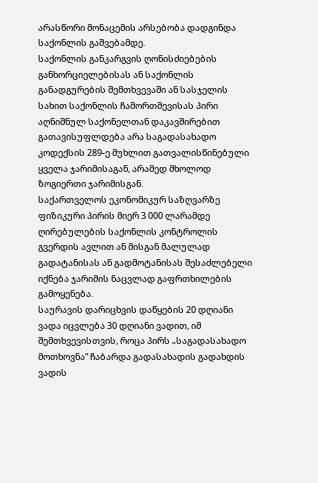არასწორი მონაცემის არსებობა დადგინდა საქონლის გაშვებამდე.
საქონლის განკარგვის ღონისძიებების განხორციელებისას ან საქონლის განადგურების შემთხვევაში ან სასჯელის სახით საქონლის ჩამორთმევისას პირი აღნიშნულ საქონელთან დაკავშირებით გათავისუფლდება არა საგადასახადო კოდექსის 289-ე მუხლით გათვალისწინებული ყველა ჯარიმისაგან, არამედ მხოლოდ ზოგიერთი ჯარიმისგან.
საქართველოს ეკონომიკურ საზღვარზე ფიზიკური პირის მიერ 3 000 ლარამდე ღირებულების საქონლის კონტროლის გვერდის ავლით ან მისგან მალულად გადატანისას ან გადმოტანისას შესაძლებელი იქნება ჯარიმის ნაცვლად გაფრთხილების გამოყენება.
საურავის დარიცხვის დაწყების 20 დღიანი ვადა იცვლება 30 დღიანი ვადით, იმ შემთხვევისთვის, როცა პირს „საგადასახადო მოთხოვნა“ ჩაბარდა გადასახადის გადახდის ვადის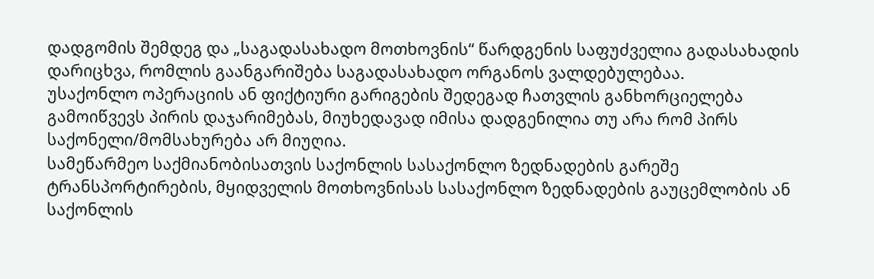დადგომის შემდეგ და „საგადასახადო მოთხოვნის“ წარდგენის საფუძველია გადასახადის დარიცხვა, რომლის გაანგარიშება საგადასახადო ორგანოს ვალდებულებაა.
უსაქონლო ოპერაციის ან ფიქტიური გარიგების შედეგად ჩათვლის განხორციელება გამოიწვევს პირის დაჯარიმებას, მიუხედავად იმისა დადგენილია თუ არა რომ პირს საქონელი/მომსახურება არ მიუღია.
სამეწარმეო საქმიანობისათვის საქონლის სასაქონლო ზედნადების გარეშე ტრანსპორტირების, მყიდველის მოთხოვნისას სასაქონლო ზედნადების გაუცემლობის ან საქონლის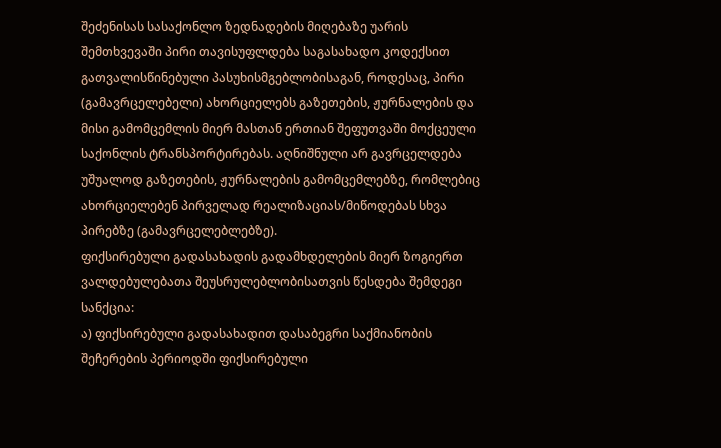შეძენისას სასაქონლო ზედნადების მიღებაზე უარის შემთხვევაში პირი თავისუფლდება საგასახადო კოდექსით გათვალისწინებული პასუხისმგებლობისაგან, როდესაც, პირი (გამავრცელებელი) ახორციელებს გაზეთების, ჟურნალების და მისი გამომცემლის მიერ მასთან ერთიან შეფუთვაში მოქცეული საქონლის ტრანსპორტირებას. აღნიშნული არ გავრცელდება უშუალოდ გაზეთების, ჟურნალების გამომცემლებზე, რომლებიც ახორციელებენ პირველად რეალიზაციას/მიწოდებას სხვა პირებზე (გამავრცელებლებზე).
ფიქსირებული გადასახადის გადამხდელების მიერ ზოგიერთ ვალდებულებათა შეუსრულებლობისათვის წესდება შემდეგი სანქცია:
ა) ფიქსირებული გადასახადით დასაბეგრი საქმიანობის შეჩერების პერიოდში ფიქსირებული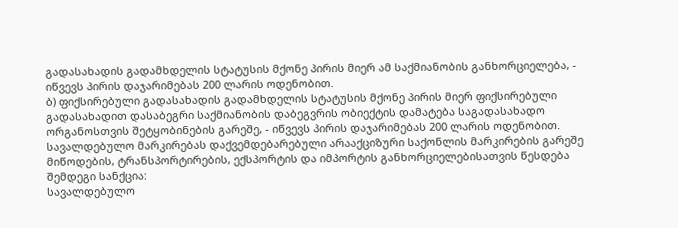გადასახადის გადამხდელის სტატუსის მქონე პირის მიერ ამ საქმიანობის განხორციელება, - იწვევს პირის დაჯარიმებას 200 ლარის ოდენობით.
ბ) ფიქსირებული გადასახადის გადამხდელის სტატუსის მქონე პირის მიერ ფიქსირებული გადასახადით დასაბეგრი საქმიანობის დაბეგვრის ობიექტის დამატება საგადასახადო ორგანოსთვის შეტყობინების გარეშე, - იწვევს პირის დაჯარიმებას 200 ლარის ოდენობით.
სავალდებულო მარკირებას დაქვემდებარებული არააქციზური საქონლის მარკირების გარეშე მიწოდების, ტრანსპორტირების, ექსპორტის და იმპორტის განხორციელებისათვის წესდება შემდეგი სანქცია:
სავალდებულო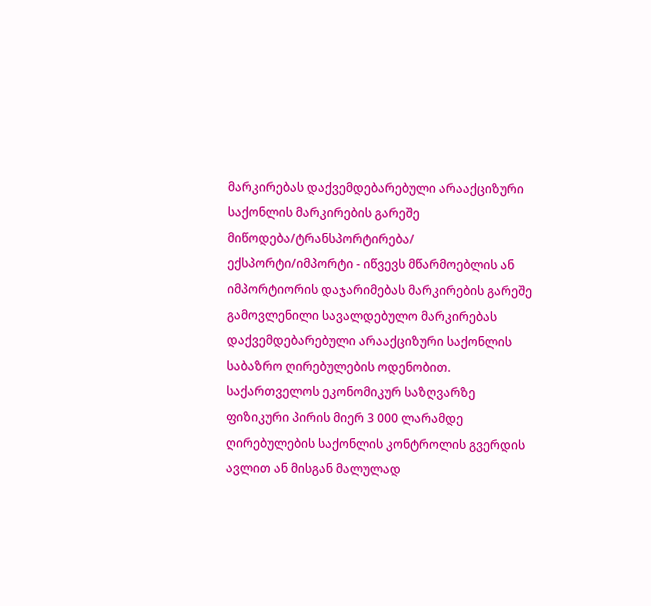მარკირებას დაქვემდებარებული არააქციზური საქონლის მარკირების გარეშე მიწოდება/ტრანსპორტირება/ ექსპორტი/იმპორტი - იწვევს მწარმოებლის ან იმპორტიორის დაჯარიმებას მარკირების გარეშე გამოვლენილი სავალდებულო მარკირებას დაქვემდებარებული არააქციზური საქონლის საბაზრო ღირებულების ოდენობით.
საქართველოს ეკონომიკურ საზღვარზე ფიზიკური პირის მიერ 3 000 ლარამდე ღირებულების საქონლის კონტროლის გვერდის ავლით ან მისგან მალულად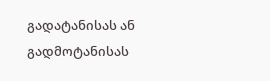გადატანისას ან გადმოტანისას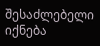შესაძლებელი იქნება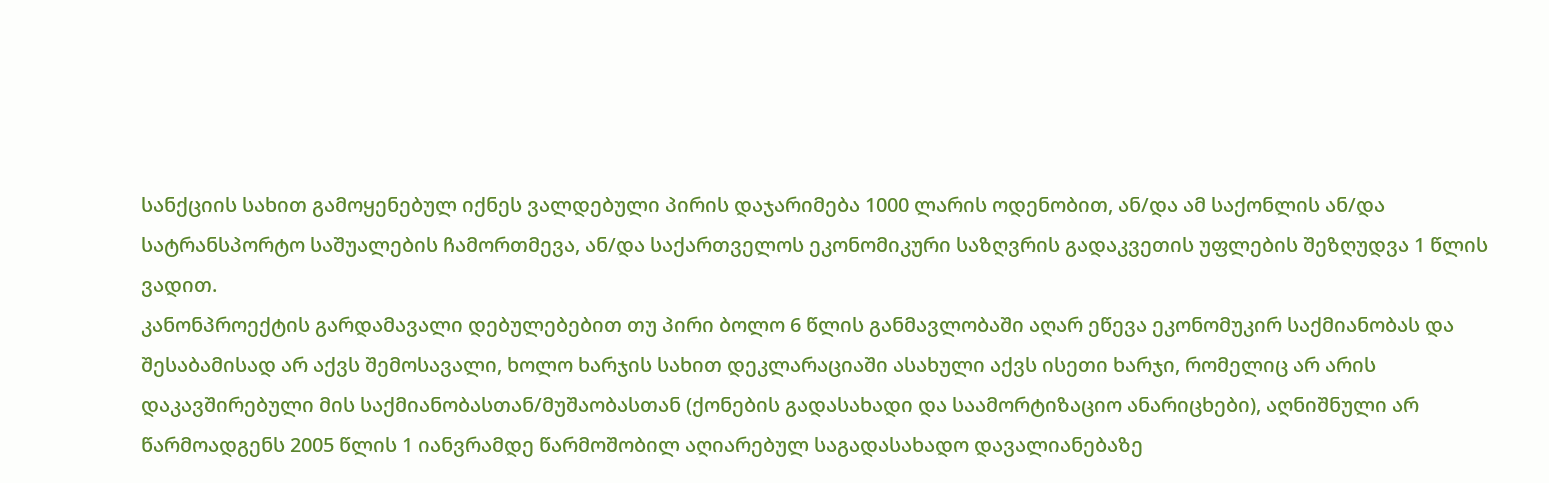სანქციის სახით გამოყენებულ იქნეს ვალდებული პირის დაჯარიმება 1000 ლარის ოდენობით, ან/და ამ საქონლის ან/და სატრანსპორტო საშუალების ჩამორთმევა, ან/და საქართველოს ეკონომიკური საზღვრის გადაკვეთის უფლების შეზღუდვა 1 წლის ვადით.
კანონპროექტის გარდამავალი დებულებებით თუ პირი ბოლო 6 წლის განმავლობაში აღარ ეწევა ეკონომუკირ საქმიანობას და შესაბამისად არ აქვს შემოსავალი, ხოლო ხარჯის სახით დეკლარაციაში ასახული აქვს ისეთი ხარჯი, რომელიც არ არის დაკავშირებული მის საქმიანობასთან/მუშაობასთან (ქონების გადასახადი და საამორტიზაციო ანარიცხები), აღნიშნული არ წარმოადგენს 2005 წლის 1 იანვრამდე წარმოშობილ აღიარებულ საგადასახადო დავალიანებაზე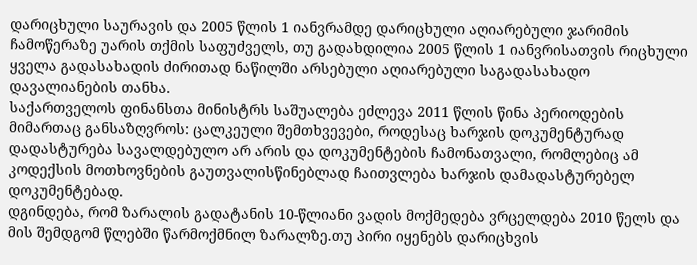დარიცხული საურავის და 2005 წლის 1 იანვრამდე დარიცხული აღიარებული ჯარიმის ჩამოწერაზე უარის თქმის საფუძველს, თუ გადახდილია 2005 წლის 1 იანვრისათვის რიცხული ყველა გადასახადის ძირითად ნაწილში არსებული აღიარებული საგადასახადო დავალიანების თანხა.
საქართველოს ფინანსთა მინისტრს საშუალება ეძლევა 2011 წლის წინა პერიოდების მიმართაც განსაზღვროს: ცალკეული შემთხვევები, როდესაც ხარჯის დოკუმენტურად დადასტურება სავალდებულო არ არის და დოკუმენტების ჩამონათვალი, რომლებიც ამ კოდექსის მოთხოვნების გაუთვალისწინებლად ჩაითვლება ხარჯის დამადასტურებელ დოკუმენტებად.
დგინდება, რომ ზარალის გადატანის 10-წლიანი ვადის მოქმედება ვრცელდება 2010 წელს და მის შემდგომ წლებში წარმოქმნილ ზარალზე.თუ პირი იყენებს დარიცხვის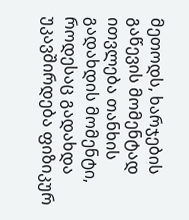მეთოდს, ხარჯების გაწევის მომენტად ითვლება თანხის გადახდის მომენტი, როდესაც გადახდა უკავშირდება ფიზიკურ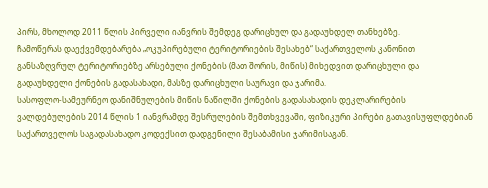პირს, მხოლოდ 2011 წლის პირველი იანვრის შემდეგ დარიცხულ და გადაუხდელ თანხებზე.
ჩამოწერას დაექვემდებარება „ოკუპირებული ტერიტორიების შესახებ“ საქართველოს კანონით განსაზღვრულ ტერიტორიებზე არსებული ქონების (მათ შორის, მიწის) მიხედვით დარიცხული და გადაუხდელი ქონების გადასახადი, მასზე დარიცხული საურავი და ჯარიმა.
სასოფლო-სამეურნეო დანიშნულების მიწის ნაწილში ქონების გადასახადის დეკლარირების ვალდებულების 2014 წლის 1 იანვრამდე შესრულების შემთხვევაში, ფიზიკური პირები გათავისუფლდებიან საქართველოს საგადასახადო კოდექსით დადგენილი შესაბამისი ჯარიმისაგან.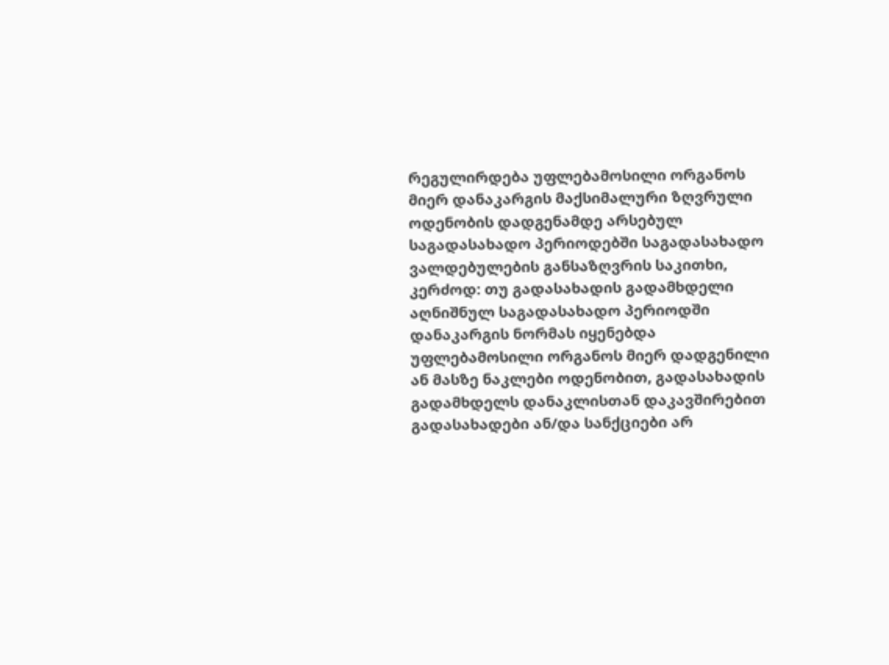რეგულირდება უფლებამოსილი ორგანოს მიერ დანაკარგის მაქსიმალური ზღვრული ოდენობის დადგენამდე არსებულ საგადასახადო პერიოდებში საგადასახადო ვალდებულების განსაზღვრის საკითხი, კერძოდ: თუ გადასახადის გადამხდელი აღნიშნულ საგადასახადო პერიოდში დანაკარგის ნორმას იყენებდა უფლებამოსილი ორგანოს მიერ დადგენილი ან მასზე ნაკლები ოდენობით, გადასახადის გადამხდელს დანაკლისთან დაკავშირებით გადასახადები ან/და სანქციები არ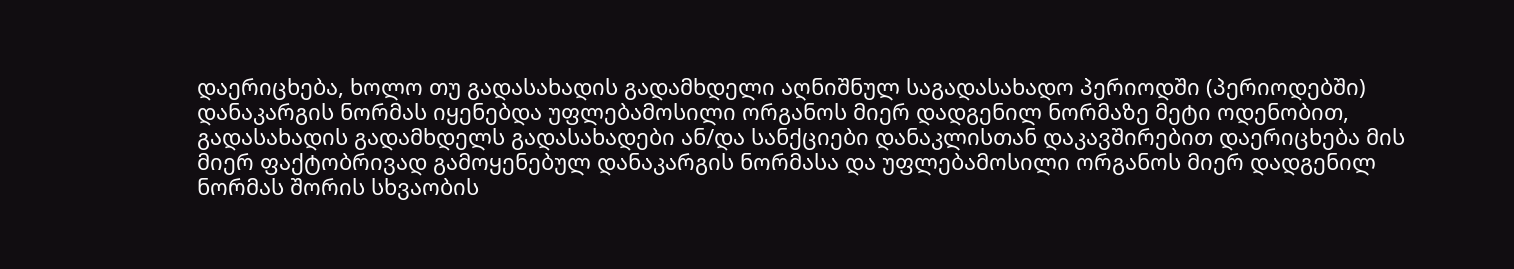დაერიცხება, ხოლო თუ გადასახადის გადამხდელი აღნიშნულ საგადასახადო პერიოდში (პერიოდებში) დანაკარგის ნორმას იყენებდა უფლებამოსილი ორგანოს მიერ დადგენილ ნორმაზე მეტი ოდენობით, გადასახადის გადამხდელს გადასახადები ან/და სანქციები დანაკლისთან დაკავშირებით დაერიცხება მის მიერ ფაქტობრივად გამოყენებულ დანაკარგის ნორმასა და უფლებამოსილი ორგანოს მიერ დადგენილ ნორმას შორის სხვაობის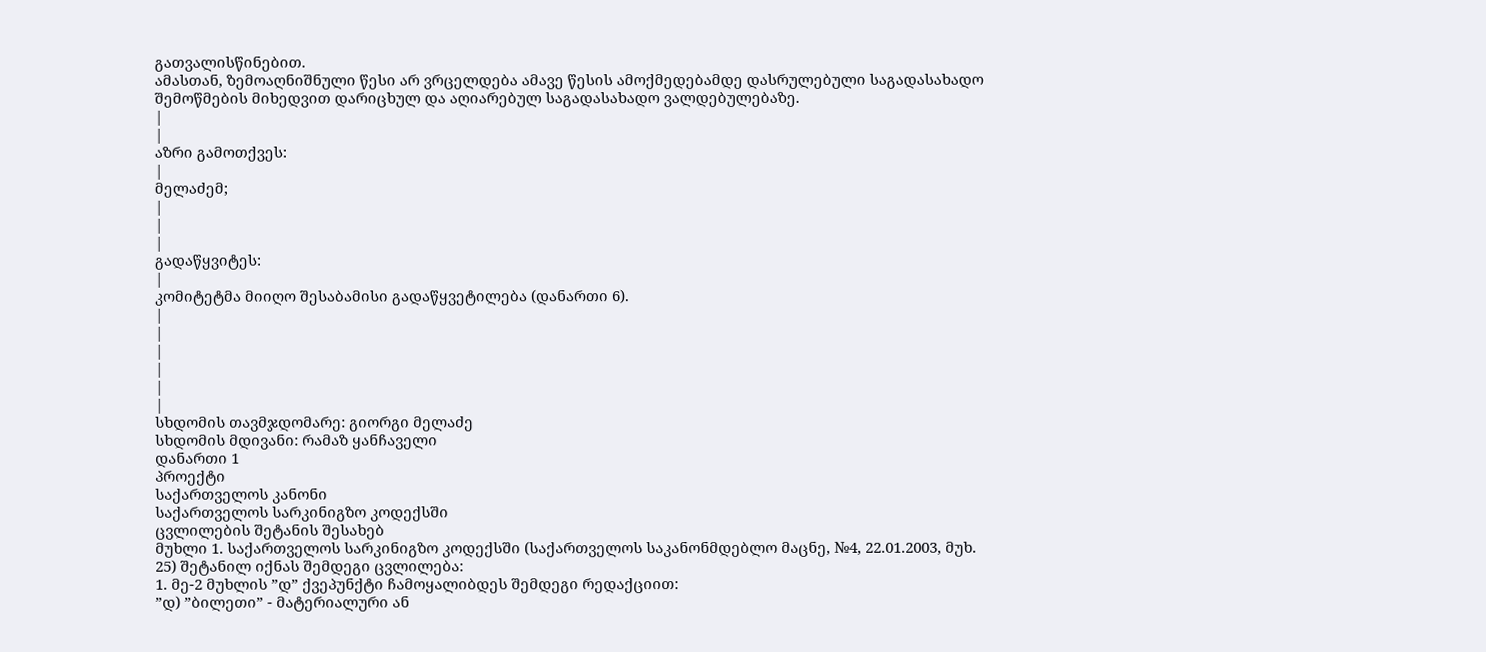გათვალისწინებით.
ამასთან, ზემოაღნიშნული წესი არ ვრცელდება ამავე წესის ამოქმედებამდე დასრულებული საგადასახადო შემოწმების მიხედვით დარიცხულ და აღიარებულ საგადასახადო ვალდებულებაზე.
|
|
აზრი გამოთქვეს:
|
მელაძემ;
|
|
|
გადაწყვიტეს:
|
კომიტეტმა მიიღო შესაბამისი გადაწყვეტილება (დანართი 6).
|
|
|
|
|
|
სხდომის თავმჯდომარე: გიორგი მელაძე
სხდომის მდივანი: რამაზ ყანჩაველი
დანართი 1
პროექტი
საქართველოს კანონი
საქართველოს სარკინიგზო კოდექსში
ცვლილების შეტანის შესახებ
მუხლი 1. საქართველოს სარკინიგზო კოდექსში (საქართველოს საკანონმდებლო მაცნე, №4, 22.01.2003, მუხ. 25) შეტანილ იქნას შემდეგი ცვლილება:
1. მე-2 მუხლის ”დ” ქვეპუნქტი ჩამოყალიბდეს შემდეგი რედაქციით:
”დ) ”ბილეთი” - მატერიალური ან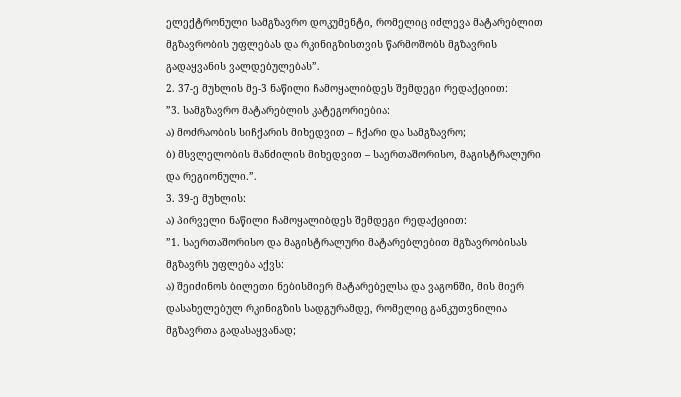ელექტრონული სამგზავრო დოკუმენტი, რომელიც იძლევა მატარებლით მგზავრობის უფლებას და რკინიგზისთვის წარმოშობს მგზავრის გადაყვანის ვალდებულებას”.
2. 37-ე მუხლის მე-3 ნაწილი ჩამოყალიბდეს შემდეგი რედაქციით:
”3. სამგზავრო მატარებლის კატეგორიებია:
ა) მოძრაობის სიჩქარის მიხედვით – ჩქარი და სამგზავრო;
ბ) მსვლელობის მანძილის მიხედვით – საერთაშორისო, მაგისტრალური და რეგიონული.”.
3. 39-ე მუხლის:
ა) პირველი ნაწილი ჩამოყალიბდეს შემდეგი რედაქციით:
”1. საერთაშორისო და მაგისტრალური მატარებლებით მგზავრობისას მგზავრს უფლება აქვს:
ა) შეიძინოს ბილეთი ნებისმიერ მატარებელსა და ვაგონში, მის მიერ დასახელებულ რკინიგზის სადგურამდე, რომელიც განკუთვნილია მგზავრთა გადასაყვანად;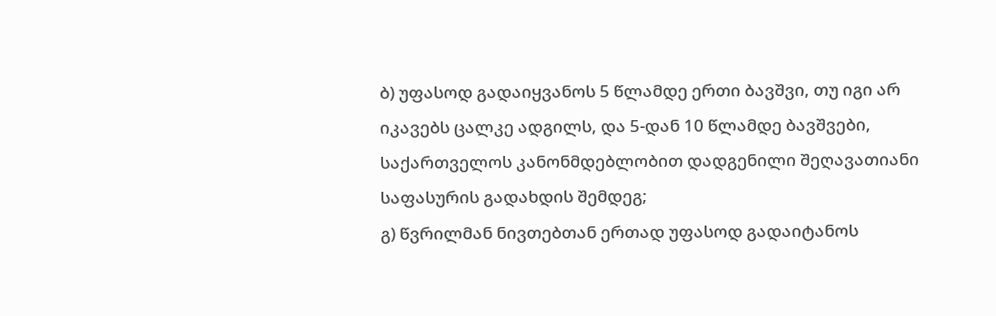ბ) უფასოდ გადაიყვანოს 5 წლამდე ერთი ბავშვი, თუ იგი არ იკავებს ცალკე ადგილს, და 5-დან 10 წლამდე ბავშვები, საქართველოს კანონმდებლობით დადგენილი შეღავათიანი საფასურის გადახდის შემდეგ;
გ) წვრილმან ნივთებთან ერთად უფასოდ გადაიტანოს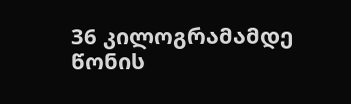36 კილოგრამამდე წონის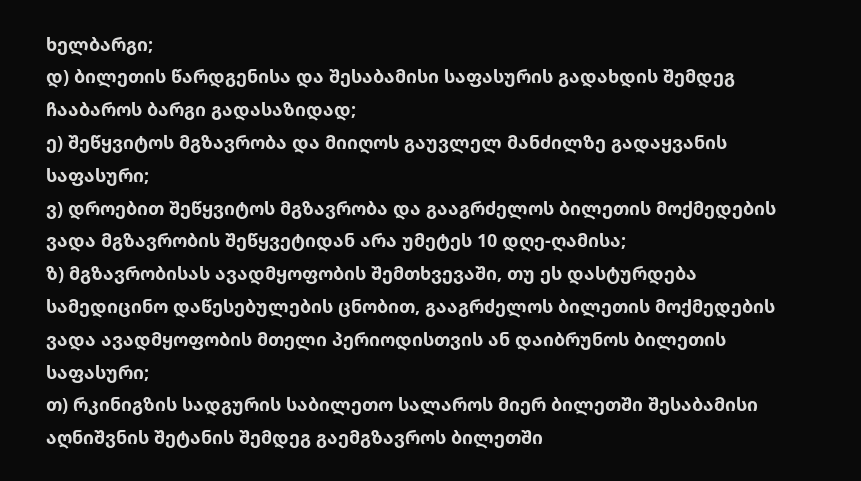ხელბარგი;
დ) ბილეთის წარდგენისა და შესაბამისი საფასურის გადახდის შემდეგ ჩააბაროს ბარგი გადასაზიდად;
ე) შეწყვიტოს მგზავრობა და მიიღოს გაუვლელ მანძილზე გადაყვანის საფასური;
ვ) დროებით შეწყვიტოს მგზავრობა და გააგრძელოს ბილეთის მოქმედების ვადა მგზავრობის შეწყვეტიდან არა უმეტეს 10 დღე-ღამისა;
ზ) მგზავრობისას ავადმყოფობის შემთხვევაში, თუ ეს დასტურდება სამედიცინო დაწესებულების ცნობით, გააგრძელოს ბილეთის მოქმედების ვადა ავადმყოფობის მთელი პერიოდისთვის ან დაიბრუნოს ბილეთის საფასური;
თ) რკინიგზის სადგურის საბილეთო სალაროს მიერ ბილეთში შესაბამისი აღნიშვნის შეტანის შემდეგ გაემგზავროს ბილეთში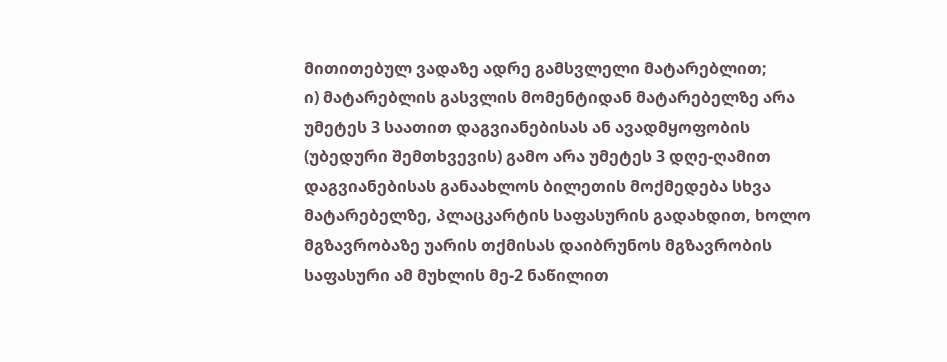მითითებულ ვადაზე ადრე გამსვლელი მატარებლით;
ი) მატარებლის გასვლის მომენტიდან მატარებელზე არა უმეტეს 3 საათით დაგვიანებისას ან ავადმყოფობის (უბედური შემთხვევის) გამო არა უმეტეს 3 დღე-ღამით დაგვიანებისას განაახლოს ბილეთის მოქმედება სხვა მატარებელზე, პლაცკარტის საფასურის გადახდით, ხოლო მგზავრობაზე უარის თქმისას დაიბრუნოს მგზავრობის საფასური ამ მუხლის მე-2 ნაწილით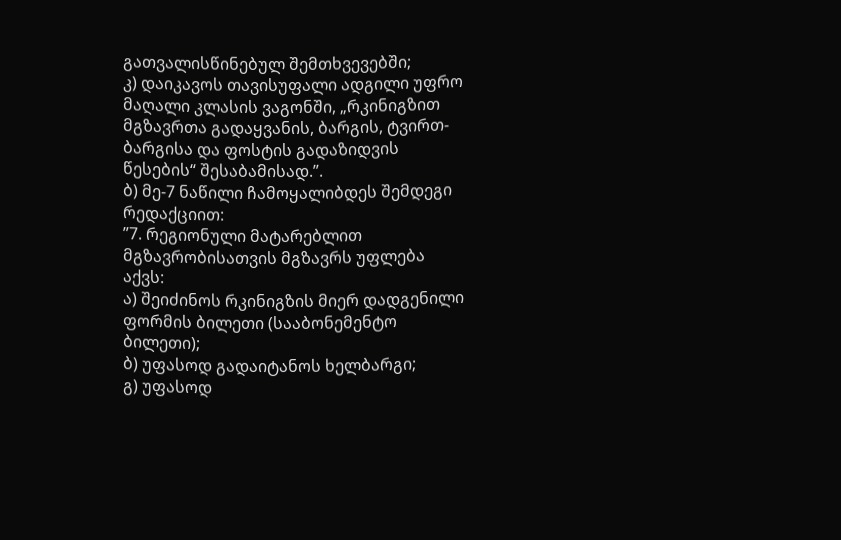გათვალისწინებულ შემთხვევებში;
კ) დაიკავოს თავისუფალი ადგილი უფრო მაღალი კლასის ვაგონში, „რკინიგზით მგზავრთა გადაყვანის, ბარგის, ტვირთ-ბარგისა და ფოსტის გადაზიდვის წესების“ შესაბამისად.”.
ბ) მე-7 ნაწილი ჩამოყალიბდეს შემდეგი რედაქციით:
”7. რეგიონული მატარებლით მგზავრობისათვის მგზავრს უფლება აქვს:
ა) შეიძინოს რკინიგზის მიერ დადგენილი ფორმის ბილეთი (სააბონემენტო ბილეთი);
ბ) უფასოდ გადაიტანოს ხელბარგი;
გ) უფასოდ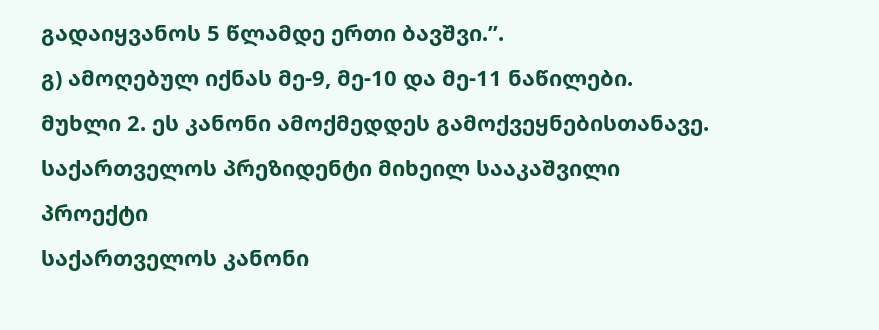გადაიყვანოს 5 წლამდე ერთი ბავშვი.”.
გ) ამოღებულ იქნას მე-9, მე-10 და მე-11 ნაწილები.
მუხლი 2. ეს კანონი ამოქმედდეს გამოქვეყნებისთანავე.
საქართველოს პრეზიდენტი მიხეილ სააკაშვილი
პროექტი
საქართველოს კანონი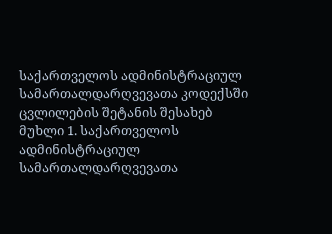საქართველოს ადმინისტრაციულ სამართალდარღვევათა კოდექსში
ცვლილების შეტანის შესახებ
მუხლი 1. საქართველოს ადმინისტრაციულ სამართალდარღვევათა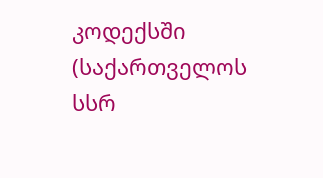კოდექსში (საქართველოს სსრ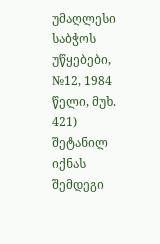უმაღლესი საბჭოს უწყებები, №12, 1984 წელი, მუხ. 421) შეტანილ იქნას შემდეგი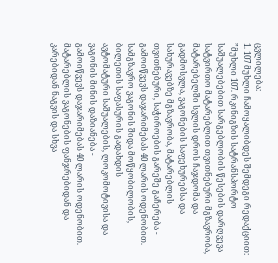ცვლილება:
1. 107 მუხლი ჩამოყალიბდეს შემდეგი რედაქციით:
”მუხლი 107. რკინიგზის სატრანსპორტო საშუალებებით სარგებლობის წესების დარღვევა
სატვირთო მატარებლით თვითნებური მგზავრობა, მატარებელში სვლის დროს ჩაჯდომა და გადმოსვლა, ვაგონების საფეხურებსა და სახურავებზე მგზავრობა, მატარებლის თვითნებური, საჭიროების გარეშე გაჩერება -
გამოიწვევს დაჯარიმებას 40 ლარის ოდენობით.
სამგზავრო ვაგონის შიდა მოწყობილობის, ბილეთის საფასურის გადახდის
ავტომატური საშუალების, ლოკომოტივისა და ვაგონის მინის დაზიანება -
გამოიწვევს დაჯარიმებას 40 ლარის ოდენობით.
მატარებლის ვაგონების ფანჯრებიდან და კარებიდან ნაგვის და სხვა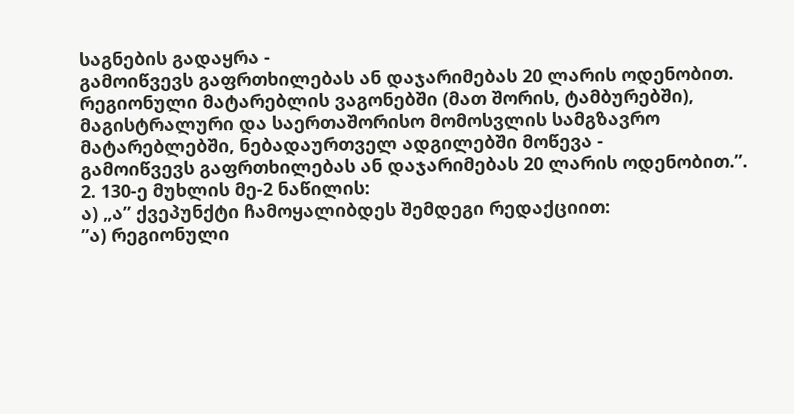საგნების გადაყრა -
გამოიწვევს გაფრთხილებას ან დაჯარიმებას 20 ლარის ოდენობით.
რეგიონული მატარებლის ვაგონებში (მათ შორის, ტამბურებში), მაგისტრალური და საერთაშორისო მომოსვლის სამგზავრო მატარებლებში, ნებადაურთველ ადგილებში მოწევა -
გამოიწვევს გაფრთხილებას ან დაჯარიმებას 20 ლარის ოდენობით.”.
2. 130-ე მუხლის მე-2 ნაწილის:
ა) „ა” ქვეპუნქტი ჩამოყალიბდეს შემდეგი რედაქციით:
”ა) რეგიონული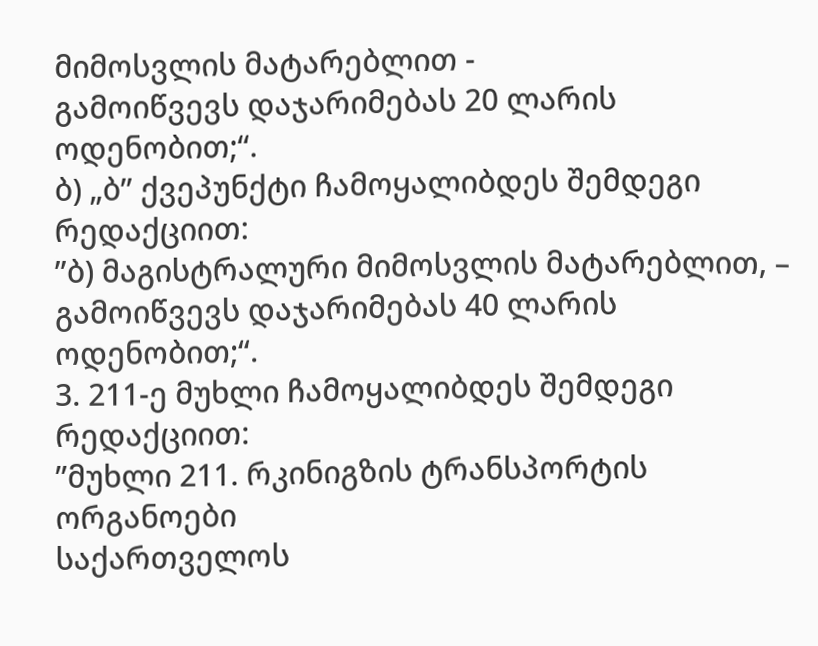მიმოსვლის მატარებლით -
გამოიწვევს დაჯარიმებას 20 ლარის ოდენობით;“.
ბ) „ბ” ქვეპუნქტი ჩამოყალიბდეს შემდეგი რედაქციით:
”ბ) მაგისტრალური მიმოსვლის მატარებლით, –
გამოიწვევს დაჯარიმებას 40 ლარის ოდენობით;“.
3. 211-ე მუხლი ჩამოყალიბდეს შემდეგი რედაქციით:
”მუხლი 211. რკინიგზის ტრანსპორტის ორგანოები
საქართველოს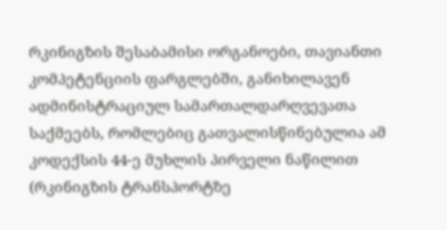რკინიგზის შესაბამისი ორგანოები, თავიანთი კომპეტენციის ფარგლებში, განიხილავენ ადმინისტრაციულ სამართალდარღვევათა საქმეებს, რომლებიც გათვალისწინებულია ამ კოდექსის 44-ე მუხლის პირველი ნაწილით (რკინიგზის ტრანსპორტზე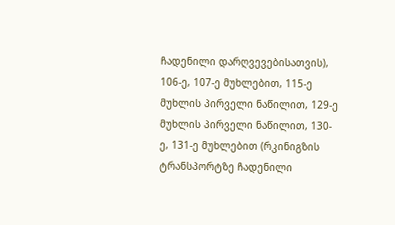ჩადენილი დარღვევებისათვის), 106-ე, 107-ე მუხლებით, 115-ე მუხლის პირველი ნაწილით, 129-ე მუხლის პირველი ნაწილით, 130-ე, 131-ე მუხლებით (რკინიგზის ტრანსპორტზე ჩადენილი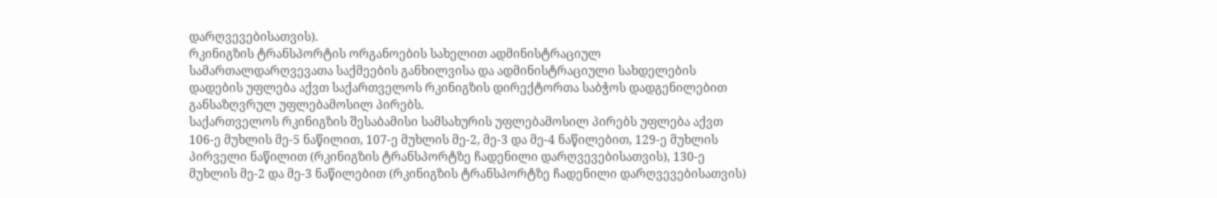დარღვევებისათვის).
რკინიგზის ტრანსპორტის ორგანოების სახელით ადმინისტრაციულ სამართალდარღვევათა საქმეების განხილვისა და ადმინისტრაციული სახდელების დადების უფლება აქვთ საქართველოს რკინიგზის დირექტორთა საბჭოს დადგენილებით განსაზღვრულ უფლებამოსილ პირებს.
საქართველოს რკინიგზის შესაბამისი სამსახურის უფლებამოსილ პირებს უფლება აქვთ 106-ე მუხლის მე-5 ნაწილით, 107-ე მუხლის მე-2, მე-3 და მე-4 ნაწილებით, 129-ე მუხლის პირველი ნაწილით (რკინიგზის ტრანსპორტზე ჩადენილი დარღვევებისათვის), 130-ე მუხლის მე-2 და მე-3 ნაწილებით (რკინიგზის ტრანსპორტზე ჩადენილი დარღვევებისათვის)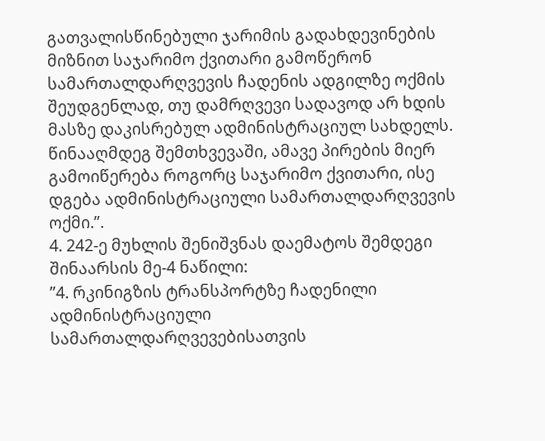გათვალისწინებული ჯარიმის გადახდევინების მიზნით საჯარიმო ქვითარი გამოწერონ სამართალდარღვევის ჩადენის ადგილზე ოქმის შეუდგენლად, თუ დამრღვევი სადავოდ არ ხდის მასზე დაკისრებულ ადმინისტრაციულ სახდელს. წინააღმდეგ შემთხვევაში, ამავე პირების მიერ გამოიწერება როგორც საჯარიმო ქვითარი, ისე დგება ადმინისტრაციული სამართალდარღვევის ოქმი.”.
4. 242-ე მუხლის შენიშვნას დაემატოს შემდეგი შინაარსის მე-4 ნაწილი:
”4. რკინიგზის ტრანსპორტზე ჩადენილი ადმინისტრაციული სამართალდარღვევებისათვის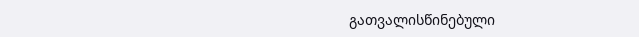გათვალისწინებული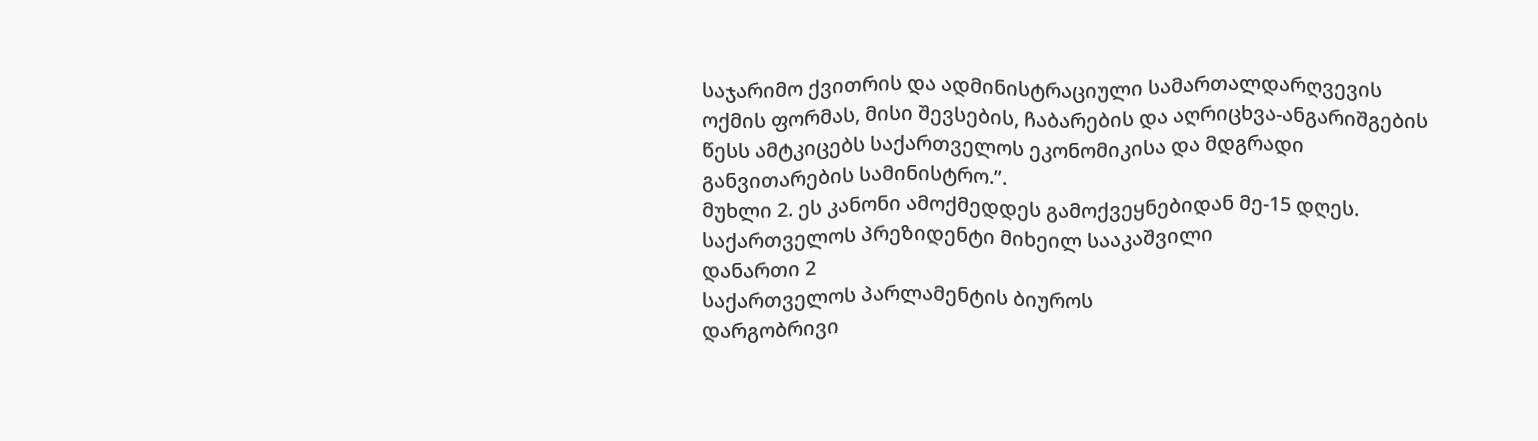საჯარიმო ქვითრის და ადმინისტრაციული სამართალდარღვევის ოქმის ფორმას, მისი შევსების, ჩაბარების და აღრიცხვა-ანგარიშგების წესს ამტკიცებს საქართველოს ეკონომიკისა და მდგრადი განვითარების სამინისტრო.”.
მუხლი 2. ეს კანონი ამოქმედდეს გამოქვეყნებიდან მე-15 დღეს.
საქართველოს პრეზიდენტი მიხეილ სააკაშვილი
დანართი 2
საქართველოს პარლამენტის ბიუროს
დარგობრივი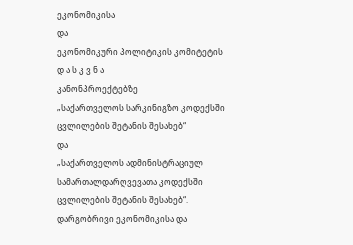ეკონომიკისა
და
ეკონომიკური პოლიტიკის კომიტეტის
დ ა ს კ ვ ნ ა
კანონპროექტებზე
„საქართველოს სარკინიგზო კოდექსში ცვლილების შეტანის შესახებ“
და
„საქართველოს ადმინისტრაციულ სამართალდარღვევათა კოდექსში ცვლილების შეტანის შესახებ“.
დარგობრივი ეკონომიკისა და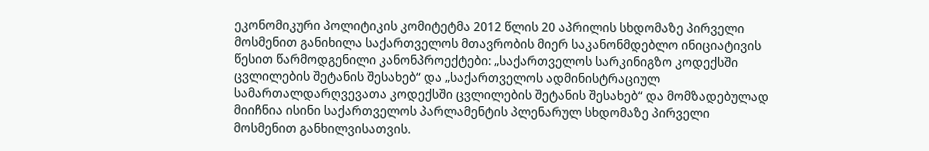ეკონომიკური პოლიტიკის კომიტეტმა 2012 წლის 20 აპრილის სხდომაზე პირველი მოსმენით განიხილა საქართველოს მთავრობის მიერ საკანონმდებლო ინიციატივის წესით წარმოდგენილი კანონპროექტები: „საქართველოს სარკინიგზო კოდექსში ცვლილების შეტანის შესახებ“ და „საქართველოს ადმინისტრაციულ სამართალდარღვევათა კოდექსში ცვლილების შეტანის შესახებ“ და მომზადებულად მიიჩნია ისინი საქართველოს პარლამენტის პლენარულ სხდომაზე პირველი მოსმენით განხილვისათვის.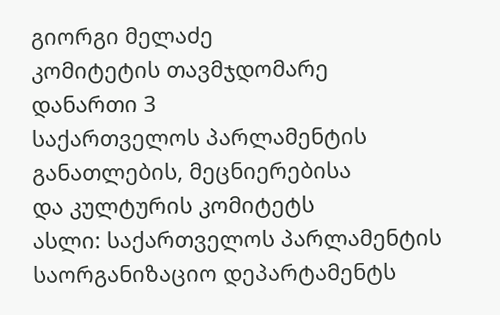გიორგი მელაძე
კომიტეტის თავმჯდომარე
დანართი 3
საქართველოს პარლამენტის
განათლების, მეცნიერებისა
და კულტურის კომიტეტს
ასლი: საქართველოს პარლამენტის
საორგანიზაციო დეპარტამენტს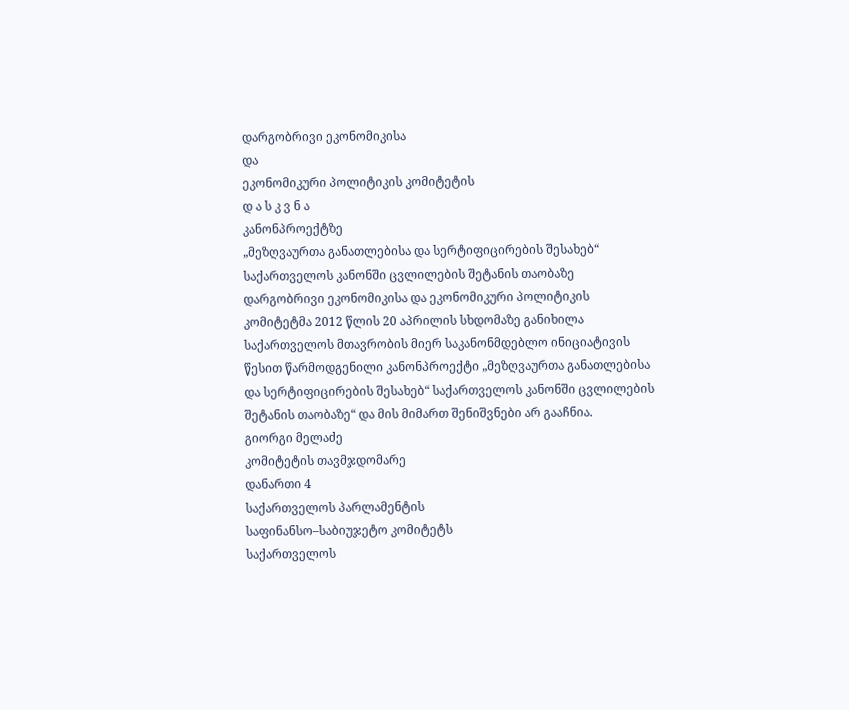დარგობრივი ეკონომიკისა
და
ეკონომიკური პოლიტიკის კომიტეტის
დ ა ს კ ვ ნ ა
კანონპროექტზე
„მეზღვაურთა განათლებისა და სერტიფიცირების შესახებ“
საქართველოს კანონში ცვლილების შეტანის თაობაზე
დარგობრივი ეკონომიკისა და ეკონომიკური პოლიტიკის კომიტეტმა 2012 წლის 20 აპრილის სხდომაზე განიხილა საქართველოს მთავრობის მიერ საკანონმდებლო ინიციატივის წესით წარმოდგენილი კანონპროექტი „მეზღვაურთა განათლებისა და სერტიფიცირების შესახებ“ საქართველოს კანონში ცვლილების შეტანის თაობაზე“ და მის მიმართ შენიშვნები არ გააჩნია.
გიორგი მელაძე
კომიტეტის თავმჯდომარე
დანართი 4
საქართველოს პარლამენტის
საფინანსო–საბიუჯეტო კომიტეტს
საქართველოს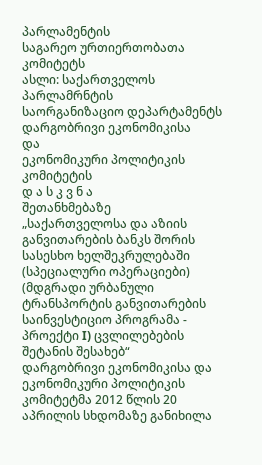პარლამენტის
საგარეო ურთიერთობათა კომიტეტს
ასლი: საქართველოს პარლამრნტის
საორგანიზაციო დეპარტამენტს
დარგობრივი ეკონომიკისა
და
ეკონომიკური პოლიტიკის კომიტეტის
დ ა ს კ ვ ნ ა
შეთანხმებაზე
„საქართველოსა და აზიის განვითარების ბანკს შორის სასესხო ხელშეკრულებაში (სპეციალური ოპერაციები) (მდგრადი ურბანული ტრანსპორტის განვითარების საინვესტიციო პროგრამა - პროექტი I) ცვლილებების შეტანის შესახებ“
დარგობრივი ეკონომიკისა და ეკონომიკური პოლიტიკის კომიტეტმა 2012 წლის 20 აპრილის სხდომაზე განიხილა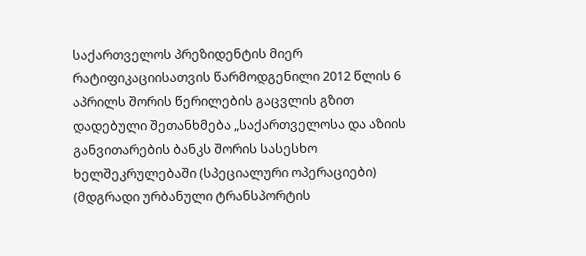საქართველოს პრეზიდენტის მიერ რატიფიკაციისათვის წარმოდგენილი 2012 წლის 6 აპრილს შორის წერილების გაცვლის გზით დადებული შეთანხმება „საქართველოსა და აზიის განვითარების ბანკს შორის სასესხო ხელშეკრულებაში (სპეციალური ოპერაციები) (მდგრადი ურბანული ტრანსპორტის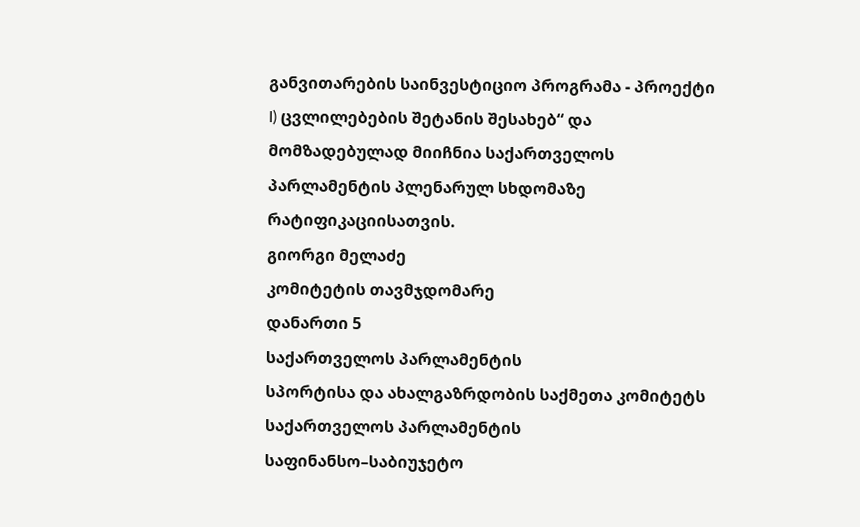განვითარების საინვესტიციო პროგრამა - პროექტი I) ცვლილებების შეტანის შესახებ“ და მომზადებულად მიიჩნია საქართველოს პარლამენტის პლენარულ სხდომაზე რატიფიკაციისათვის.
გიორგი მელაძე
კომიტეტის თავმჯდომარე
დანართი 5
საქართველოს პარლამენტის
სპორტისა და ახალგაზრდობის საქმეთა კომიტეტს
საქართველოს პარლამენტის
საფინანსო–საბიუჯეტო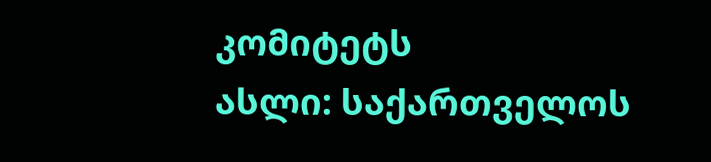კომიტეტს
ასლი: საქართველოს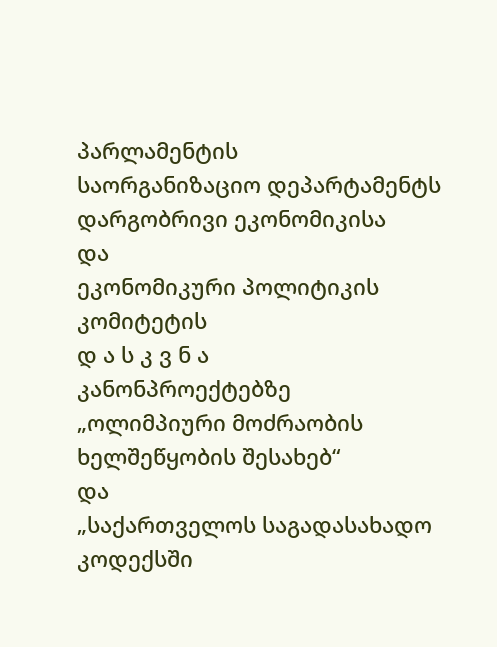პარლამენტის
საორგანიზაციო დეპარტამენტს
დარგობრივი ეკონომიკისა
და
ეკონომიკური პოლიტიკის კომიტეტის
დ ა ს კ ვ ნ ა
კანონპროექტებზე
„ოლიმპიური მოძრაობის ხელშეწყობის შესახებ“
და
„საქართველოს საგადასახადო კოდექსში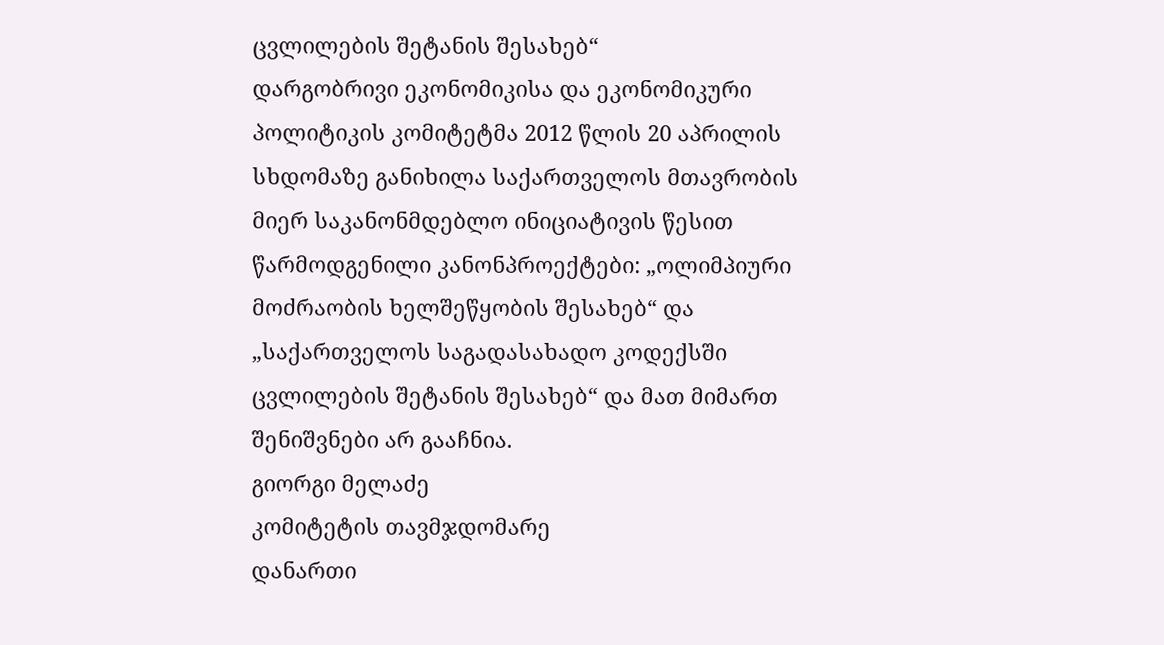ცვლილების შეტანის შესახებ“
დარგობრივი ეკონომიკისა და ეკონომიკური პოლიტიკის კომიტეტმა 2012 წლის 20 აპრილის სხდომაზე განიხილა საქართველოს მთავრობის მიერ საკანონმდებლო ინიციატივის წესით წარმოდგენილი კანონპროექტები: „ოლიმპიური მოძრაობის ხელშეწყობის შესახებ“ და „საქართველოს საგადასახადო კოდექსში ცვლილების შეტანის შესახებ“ და მათ მიმართ შენიშვნები არ გააჩნია.
გიორგი მელაძე
კომიტეტის თავმჯდომარე
დანართი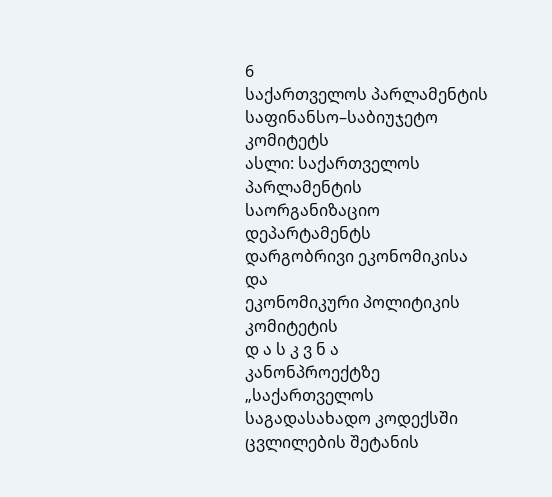6
საქართველოს პარლამენტის
საფინანსო–საბიუჯეტო კომიტეტს
ასლი: საქართველოს პარლამენტის
საორგანიზაციო დეპარტამენტს
დარგობრივი ეკონომიკისა
და
ეკონომიკური პოლიტიკის კომიტეტის
დ ა ს კ ვ ნ ა
კანონპროექტზე
„საქართველოს საგადასახადო კოდექსში
ცვლილების შეტანის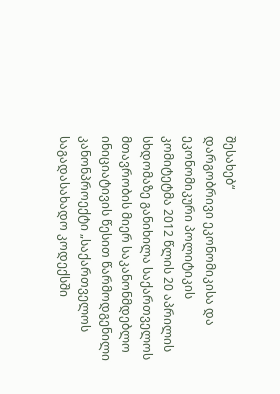შესახებ“
დარგობრივი ეკონომიკისა და ეკონომიკური პოლიტიკის კომიტეტმა 2012 წლის 20 აპრილის სხდომაზე განიხილა საქართველოს მთავრობის მიერ საკანონმდებლო ინიციატივის წესით წარმოდგენილი კანონპროექტი „საქართველოს საგადასახადო კოდექსში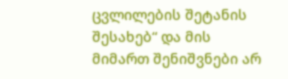ცვლილების შეტანის შესახებ“ და მის მიმართ შენიშვნები არ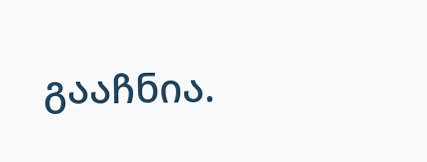გააჩნია.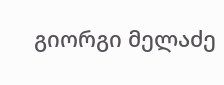გიორგი მელაძე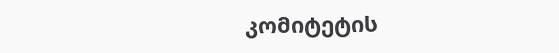კომიტეტის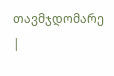თავმჯდომარე
|